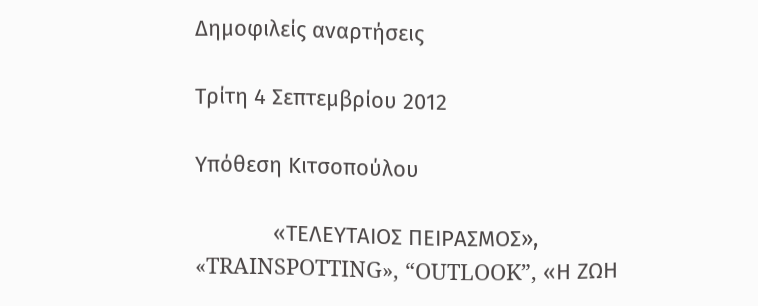Δημοφιλείς αναρτήσεις

Τρίτη 4 Σεπτεμβρίου 2012

Υπόθεση Κιτσοπούλου

             «ΤΕΛΕΥΤΑΙΟΣ ΠΕΙΡΑΣΜΟΣ», «TRAINSPOTTING», “OUTLOOK”, «Η ΖΩΗ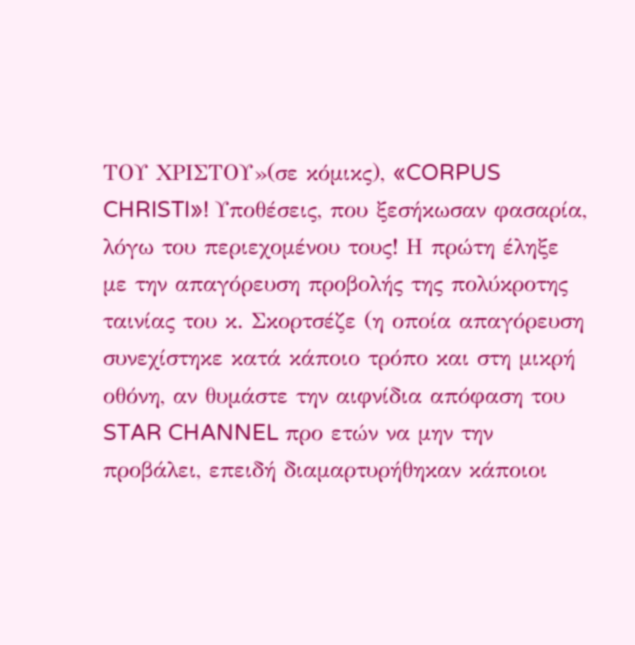ΤΟΥ ΧΡΙΣΤΟΥ»(σε κόμικς), «CORPUS CHRISTI»! Υποθέσεις, που ξεσήκωσαν φασαρία, λόγω του περιεχομένου τους! Η πρώτη έληξε με την απαγόρευση προβολής της πολύκροτης ταινίας του κ. Σκορτσέζε (η οποία απαγόρευση συνεχίστηκε κατά κάποιο τρόπο και στη μικρή οθόνη, αν θυμάστε την αιφνίδια απόφαση του STAR CHANNEL προ ετών να μην την προβάλει, επειδή διαμαρτυρήθηκαν κάποιοι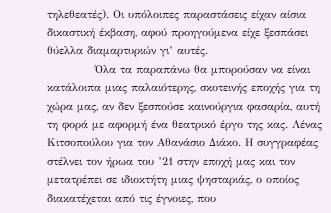τηλεθεατές). Οι υπόλοιπες παραστάσεις είχαν αίσια δικαστική έκβαση, αφού προηγούμενα είχε ξεσπάσει θύελλα διαμαρτυριών γι’ αυτές.
            Όλα τα παραπάνω θα μπορούσαν να είναι κατάλοιπα μιας παλαιότερης, σκοτεινής εποχής για τη χώρα μας, αν δεν ξεσπούσε καινούργια φασαρία, αυτή τη φορά με αφορμή ένα θεατρικό έργο της κας. Λένας Κιτσοπούλου για τον Αθανάσιο Διάκο. Η συγγραφέας στέλνει τον ήρωα του ’21 στην εποχή μας και τον μετατρέπει σε ιδιοκτήτη μιας ψησταριάς, ο οποίος διακατέχεται από τις έγνοιες, που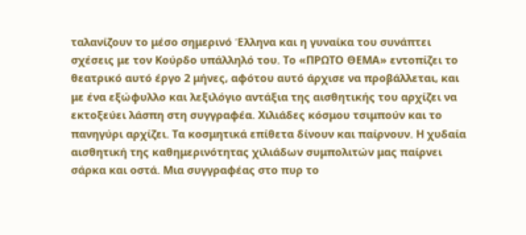ταλανίζουν το μέσο σημερινό Έλληνα και η γυναίκα του συνάπτει σχέσεις με τον Κούρδο υπάλληλό του. Το «ΠΡΩΤΟ ΘΕΜΑ» εντοπίζει το θεατρικό αυτό έργο 2 μήνες, αφότου αυτό άρχισε να προβάλλεται, και με ένα εξώφυλλο και λεξιλόγιο αντάξια της αισθητικής του αρχίζει να εκτοξεύει λάσπη στη συγγραφέα. Χιλιάδες κόσμου τσιμπούν και το πανηγύρι αρχίζει. Τα κοσμητικά επίθετα δίνουν και παίρνουν. Η χυδαία αισθητική της καθημερινότητας χιλιάδων συμπολιτών μας παίρνει σάρκα και οστά. Μια συγγραφέας στο πυρ το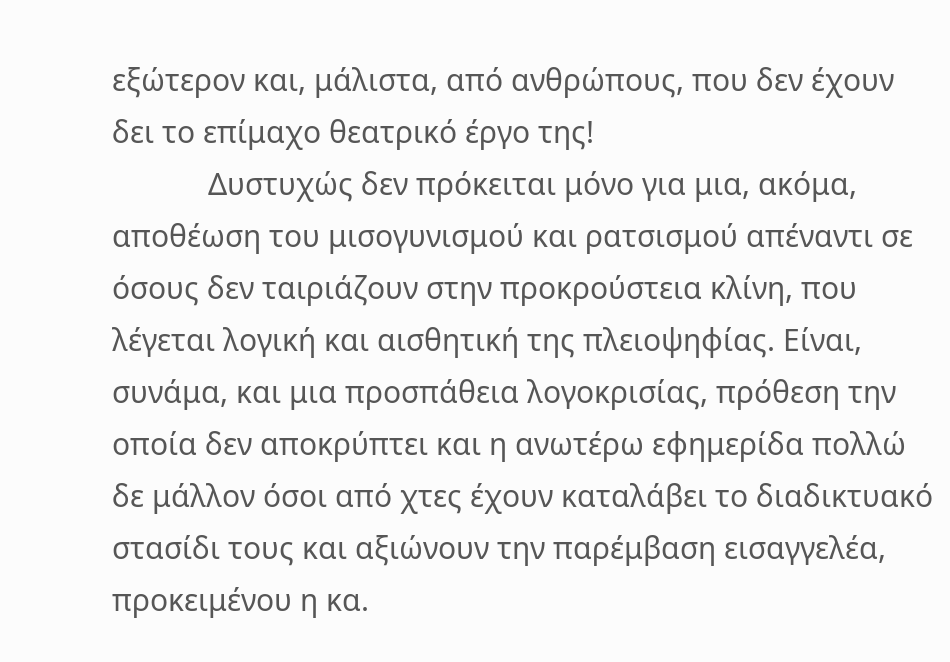εξώτερον και, μάλιστα, από ανθρώπους, που δεν έχουν δει το επίμαχο θεατρικό έργο της!
            Δυστυχώς δεν πρόκειται μόνο για μια, ακόμα, αποθέωση του μισογυνισμού και ρατσισμού απέναντι σε όσους δεν ταιριάζουν στην προκρούστεια κλίνη, που λέγεται λογική και αισθητική της πλειοψηφίας. Είναι, συνάμα, και μια προσπάθεια λογοκρισίας, πρόθεση την οποία δεν αποκρύπτει και η ανωτέρω εφημερίδα πολλώ δε μάλλον όσοι από χτες έχουν καταλάβει το διαδικτυακό στασίδι τους και αξιώνουν την παρέμβαση εισαγγελέα, προκειμένου η κα.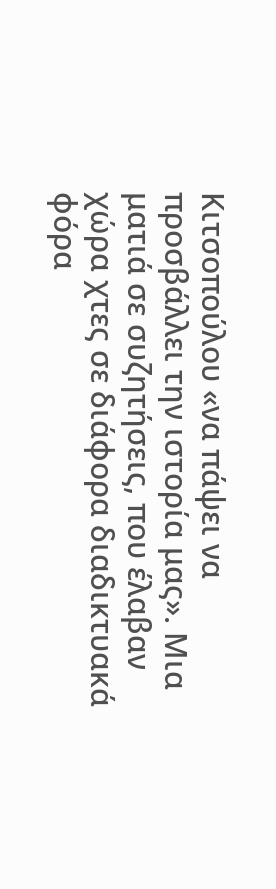Κιτσοπούλου «να πάψει να προσβάλλει την ιστορία μας». Μια ματιά σε συζητήσεις, που έλαβαν χώρα χτες σε διάφορα διαδικτυακά φόρα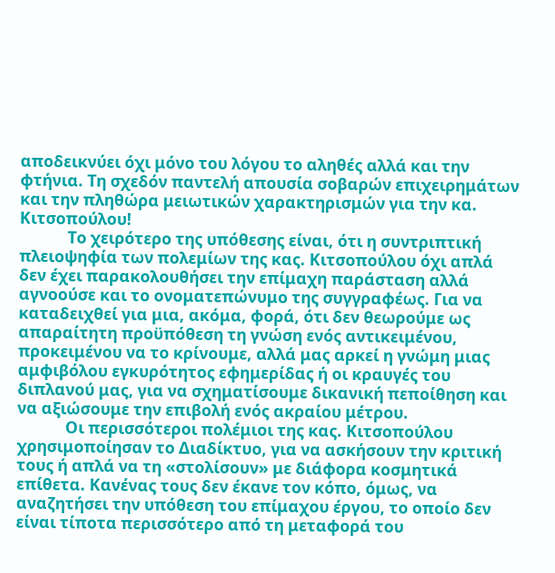αποδεικνύει όχι μόνο του λόγου το αληθές αλλά και την φτήνια. Τη σχεδόν παντελή απουσία σοβαρών επιχειρημάτων και την πληθώρα μειωτικών χαρακτηρισμών για την κα. Κιτσοπούλου!
            Το χειρότερο της υπόθεσης είναι, ότι η συντριπτική πλειοψηφία των πολεμίων της κας. Κιτσοπούλου όχι απλά δεν έχει παρακολουθήσει την επίμαχη παράσταση αλλά αγνοούσε και το ονοματεπώνυμο της συγγραφέως. Για να καταδειχθεί για μια, ακόμα, φορά, ότι δεν θεωρούμε ως απαραίτητη προϋπόθεση τη γνώση ενός αντικειμένου, προκειμένου να το κρίνουμε, αλλά μας αρκεί η γνώμη μιας αμφιβόλου εγκυρότητος εφημερίδας ή οι κραυγές του διπλανού μας, για να σχηματίσουμε δικανική πεποίθηση και να αξιώσουμε την επιβολή ενός ακραίου μέτρου.
            Οι περισσότεροι πολέμιοι της κας. Κιτσοπούλου χρησιμοποίησαν το Διαδίκτυο, για να ασκήσουν την κριτική τους ή απλά να τη «στολίσουν» με διάφορα κοσμητικά επίθετα. Κανένας τους δεν έκανε τον κόπο, όμως, να αναζητήσει την υπόθεση του επίμαχου έργου, το οποίο δεν είναι τίποτα περισσότερο από τη μεταφορά του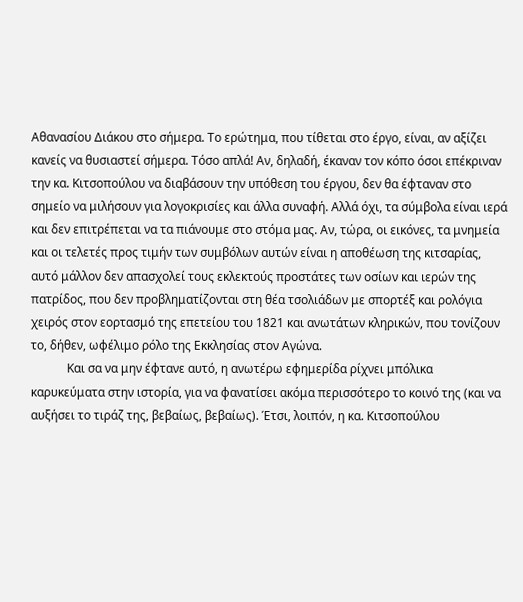Αθανασίου Διάκου στο σήμερα. Το ερώτημα, που τίθεται στο έργο, είναι, αν αξίζει κανείς να θυσιαστεί σήμερα. Τόσο απλά! Αν, δηλαδή, έκαναν τον κόπο όσοι επέκριναν την κα. Κιτσοπούλου να διαβάσουν την υπόθεση του έργου, δεν θα έφταναν στο σημείο να μιλήσουν για λογοκρισίες και άλλα συναφή. Αλλά όχι, τα σύμβολα είναι ιερά και δεν επιτρέπεται να τα πιάνουμε στο στόμα μας. Αν, τώρα, οι εικόνες, τα μνημεία και οι τελετές προς τιμήν των συμβόλων αυτών είναι η αποθέωση της κιτσαρίας, αυτό μάλλον δεν απασχολεί τους εκλεκτούς προστάτες των οσίων και ιερών της πατρίδος, που δεν προβληματίζονται στη θέα τσολιάδων με σπορτέξ και ρολόγια χειρός στον εορτασμό της επετείου του 1821 και ανωτάτων κληρικών, που τονίζουν το, δήθεν, ωφέλιμο ρόλο της Εκκλησίας στον Αγώνα.
            Και σα να μην έφτανε αυτό, η ανωτέρω εφημερίδα ρίχνει μπόλικα καρυκεύματα στην ιστορία, για να φανατίσει ακόμα περισσότερο το κοινό της (και να αυξήσει το τιράζ της, βεβαίως, βεβαίως). Έτσι, λοιπόν, η κα. Κιτσοπούλου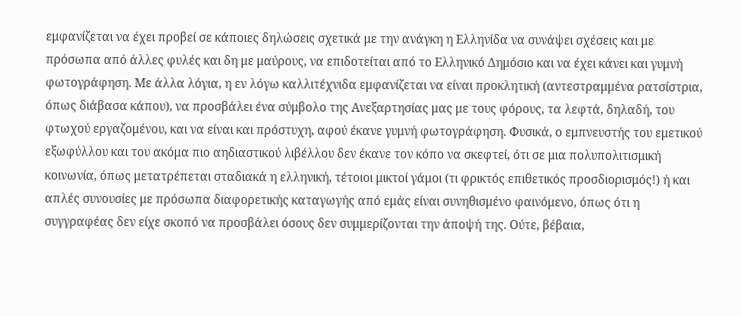εμφανίζεται να έχει προβεί σε κάποιες δηλώσεις σχετικά με την ανάγκη η Ελληνίδα να συνάψει σχέσεις και με πρόσωπα από άλλες φυλές και δη με μαύρους, να επιδοτείται από το Ελληνικό Δημόσιο και να έχει κάνει και γυμνή φωτογράφηση. Με άλλα λόγια, η εν λόγω καλλιτέχνιδα εμφανίζεται να είναι προκλητική (αντεστραμμένα ρατσίστρια, όπως διάβασα κάπου), να προσβάλει ένα σύμβολο της Ανεξαρτησίας μας με τους φόρους, τα λεφτά, δηλαδή, του φτωχού εργαζομένου, και να είναι και πρόστυχη, αφού έκανε γυμνή φωτογράφηση. Φυσικά, ο εμπνευστής του εμετικού εξωφύλλου και του ακόμα πιο αηδιαστικού λιβέλλου δεν έκανε τον κόπο να σκεφτεί, ότι σε μια πολυπολιτισμική κοινωνία, όπως μετατρέπεται σταδιακά η ελληνική, τέτοιοι μικτοί γάμοι (τι φρικτός επιθετικός προσδιορισμός!) ή και απλές συνουσίες με πρόσωπα διαφορετικής καταγωγής από εμάς είναι συνηθισμένο φαινόμενο, όπως ότι η συγγραφέας δεν είχε σκοπό να προσβάλει όσους δεν συμμερίζονται την άποψή της. Ούτε, βέβαια,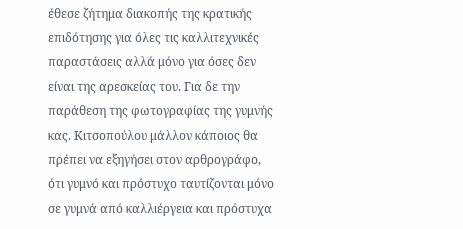έθεσε ζήτημα διακοπής της κρατικής επιδότησης για όλες τις καλλιτεχνικές παραστάσεις αλλά μόνο για όσες δεν είναι της αρεσκείας του. Για δε την παράθεση της φωτογραφίας της γυμνής κας. Κιτσοπούλου μάλλον κάποιος θα πρέπει να εξηγήσει στον αρθρογράφο, ότι γυμνό και πρόστυχο ταυτίζονται μόνο σε γυμνά από καλλιέργεια και πρόστυχα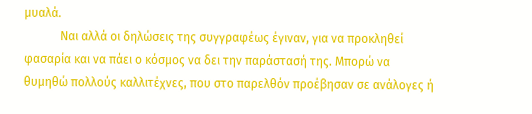μυαλά.
            Ναι αλλά οι δηλώσεις της συγγραφέως έγιναν, για να προκληθεί φασαρία και να πάει ο κόσμος να δει την παράστασή της. Μπορώ να θυμηθώ πολλούς καλλιτέχνες, που στο παρελθόν προέβησαν σε ανάλογες ή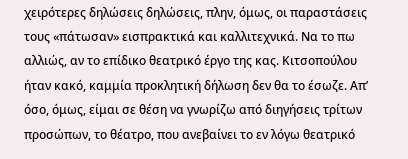χειρότερες δηλώσεις δηλώσεις, πλην, όμως, οι παραστάσεις τους «πάτωσαν» εισπρακτικά και καλλιτεχνικά. Να το πω αλλιώς, αν το επίδικο θεατρικό έργο της κας. Κιτσοπούλου ήταν κακό, καμμία προκλητική δήλωση δεν θα το έσωζε. Απ’ όσο, όμως, είμαι σε θέση να γνωρίζω από διηγήσεις τρίτων προσώπων, το θέατρο, που ανεβαίνει το εν λόγω θεατρικό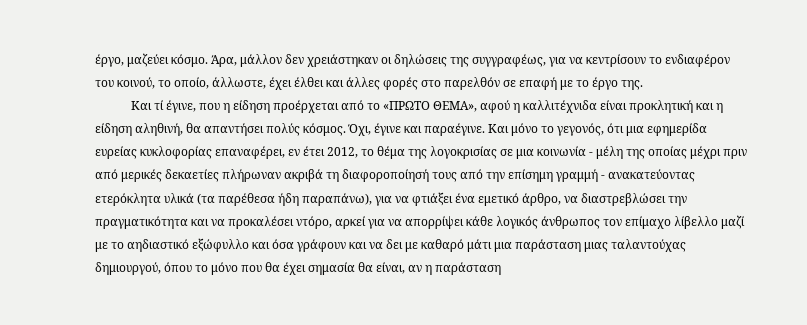έργο, μαζεύει κόσμο. Άρα, μάλλον δεν χρειάστηκαν οι δηλώσεις της συγγραφέως, για να κεντρίσουν το ενδιαφέρον του κοινού, το οποίο, άλλωστε, έχει έλθει και άλλες φορές στο παρελθόν σε επαφή με το έργο της.
            Και τί έγινε, που η είδηση προέρχεται από το «ΠΡΩΤΟ ΘΕΜΑ», αφού η καλλιτέχνιδα είναι προκλητική και η είδηση αληθινή, θα απαντήσει πολύς κόσμος. Όχι, έγινε και παραέγινε. Και μόνο το γεγονός, ότι μια εφημερίδα ευρείας κυκλοφορίας επαναφέρει, εν έτει 2012, το θέμα της λογοκρισίας σε μια κοινωνία - μέλη της οποίας μέχρι πριν από μερικές δεκαετίες πλήρωναν ακριβά τη διαφοροποίησή τους από την επίσημη γραμμή - ανακατεύοντας ετερόκλητα υλικά (τα παρέθεσα ήδη παραπάνω), για να φτιάξει ένα εμετικό άρθρο, να διαστρεβλώσει την πραγματικότητα και να προκαλέσει ντόρο, αρκεί για να απορρίψει κάθε λογικός άνθρωπος τον επίμαχο λίβελλο μαζί με το αηδιαστικό εξώφυλλο και όσα γράφουν και να δει με καθαρό μάτι μια παράσταση μιας ταλαντούχας δημιουργού, όπου το μόνο που θα έχει σημασία θα είναι, αν η παράσταση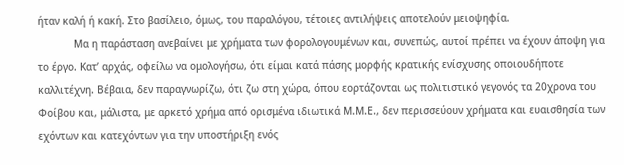ήταν καλή ή κακή. Στο βασίλειο, όμως, του παραλόγου, τέτοιες αντιλήψεις αποτελούν μειοψηφία.
            Μα η παράσταση ανεβαίνει με χρήματα των φορολογουμένων και, συνεπώς, αυτοί πρέπει να έχουν άποψη για το έργο. Κατ’ αρχάς, οφείλω να ομολογήσω, ότι είμαι κατά πάσης μορφής κρατικής ενίσχυσης οποιουδήποτε καλλιτέχνη. Βέβαια, δεν παραγνωρίζω, ότι ζω στη χώρα, όπου εορτάζονται ως πολιτιστικό γεγονός τα 20χρονα του Φοίβου και, μάλιστα, με αρκετό χρήμα από ορισμένα ιδιωτικά Μ.Μ.Ε., δεν περισσεύουν χρήματα και ευαισθησία των εχόντων και κατεχόντων για την υποστήριξη ενός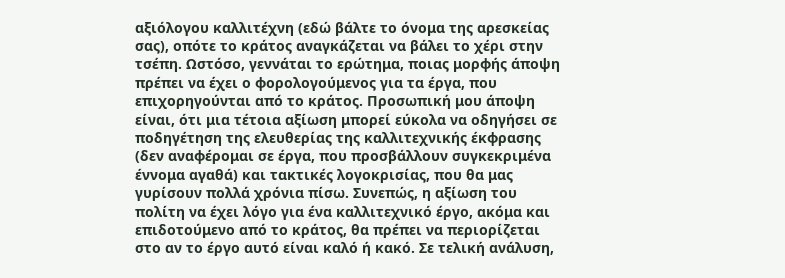αξιόλογου καλλιτέχνη (εδώ βάλτε το όνομα της αρεσκείας σας), οπότε το κράτος αναγκάζεται να βάλει το χέρι στην τσέπη. Ωστόσο, γεννάται το ερώτημα, ποιας μορφής άποψη πρέπει να έχει ο φορολογούμενος για τα έργα, που επιχορηγούνται από το κράτος. Προσωπική μου άποψη είναι, ότι μια τέτοια αξίωση μπορεί εύκολα να οδηγήσει σε ποδηγέτηση της ελευθερίας της καλλιτεχνικής έκφρασης (δεν αναφέρομαι σε έργα, που προσβάλλουν συγκεκριμένα έννομα αγαθά) και τακτικές λογοκρισίας, που θα μας γυρίσουν πολλά χρόνια πίσω. Συνεπώς, η αξίωση του πολίτη να έχει λόγο για ένα καλλιτεχνικό έργο, ακόμα και επιδοτούμενο από το κράτος, θα πρέπει να περιορίζεται στο αν το έργο αυτό είναι καλό ή κακό. Σε τελική ανάλυση,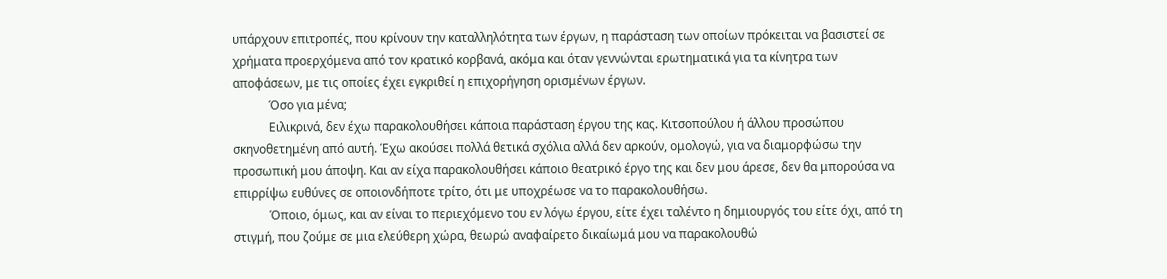υπάρχουν επιτροπές, που κρίνουν την καταλληλότητα των έργων, η παράσταση των οποίων πρόκειται να βασιστεί σε χρήματα προερχόμενα από τον κρατικό κορβανά, ακόμα και όταν γεννώνται ερωτηματικά για τα κίνητρα των αποφάσεων, με τις οποίες έχει εγκριθεί η επιχορήγηση ορισμένων έργων.
            Όσο για μένα;
            Ειλικρινά, δεν έχω παρακολουθήσει κάποια παράσταση έργου της κας. Κιτσοπούλου ή άλλου προσώπου σκηνοθετημένη από αυτή. Έχω ακούσει πολλά θετικά σχόλια αλλά δεν αρκούν, ομολογώ, για να διαμορφώσω την προσωπική μου άποψη. Και αν είχα παρακολουθήσει κάποιο θεατρικό έργο της και δεν μου άρεσε, δεν θα μπορούσα να επιρρίψω ευθύνες σε οποιονδήποτε τρίτο, ότι με υποχρέωσε να το παρακολουθήσω.
            Όποιο, όμως, και αν είναι το περιεχόμενο του εν λόγω έργου, είτε έχει ταλέντο η δημιουργός του είτε όχι, από τη στιγμή, που ζούμε σε μια ελεύθερη χώρα, θεωρώ αναφαίρετο δικαίωμά μου να παρακολουθώ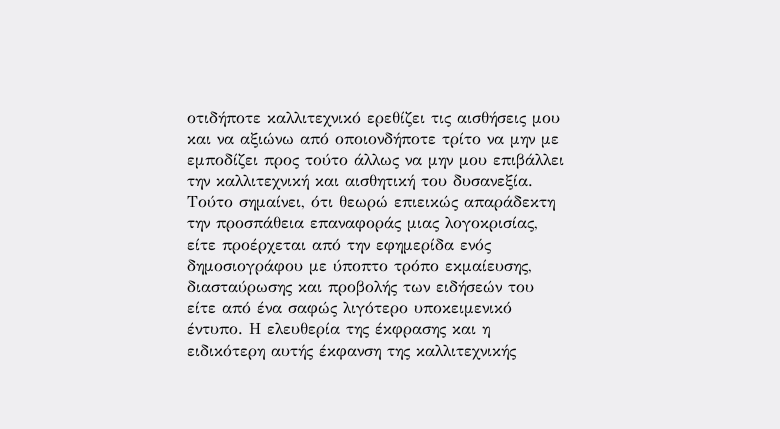οτιδήποτε καλλιτεχνικό ερεθίζει τις αισθήσεις μου και να αξιώνω από οποιονδήποτε τρίτο να μην με εμποδίζει προς τούτο άλλως να μην μου επιβάλλει την καλλιτεχνική και αισθητική του δυσανεξία. Τούτο σημαίνει, ότι θεωρώ επιεικώς απαράδεκτη την προσπάθεια επαναφοράς μιας λογοκρισίας, είτε προέρχεται από την εφημερίδα ενός δημοσιογράφου με ύποπτο τρόπο εκμαίευσης, διασταύρωσης και προβολής των ειδήσεών του είτε από ένα σαφώς λιγότερο υποκειμενικό έντυπο. Η ελευθερία της έκφρασης και η ειδικότερη αυτής έκφανση της καλλιτεχνικής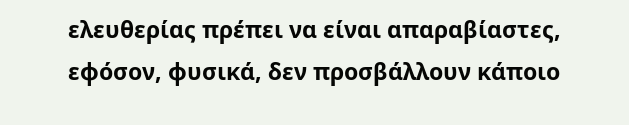ελευθερίας πρέπει να είναι απαραβίαστες, εφόσον, φυσικά, δεν προσβάλλουν κάποιο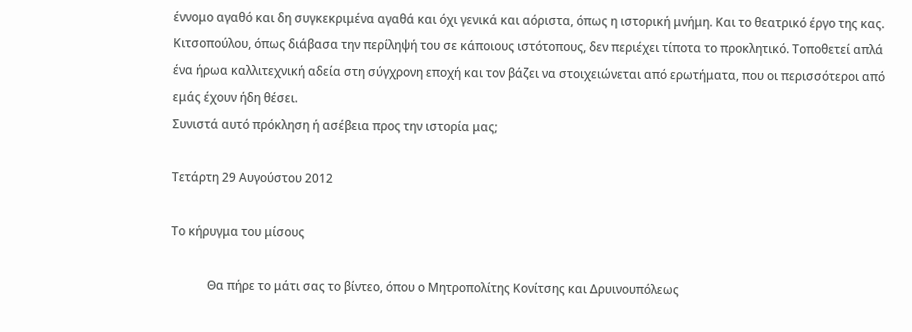έννομο αγαθό και δη συγκεκριμένα αγαθά και όχι γενικά και αόριστα, όπως η ιστορική μνήμη. Και το θεατρικό έργο της κας. Κιτσοπούλου, όπως διάβασα την περίληψή του σε κάποιους ιστότοπους, δεν περιέχει τίποτα το προκλητικό. Τοποθετεί απλά ένα ήρωα καλλιτεχνική αδεία στη σύγχρονη εποχή και τον βάζει να στοιχειώνεται από ερωτήματα, που οι περισσότεροι από εμάς έχουν ήδη θέσει.
Συνιστά αυτό πρόκληση ή ασέβεια προς την ιστορία μας;

Τετάρτη 29 Αυγούστου 2012

Το κήρυγμα του μίσους

            Θα πήρε το μάτι σας το βίντεο, όπου ο Μητροπολίτης Κονίτσης και Δρυινουπόλεως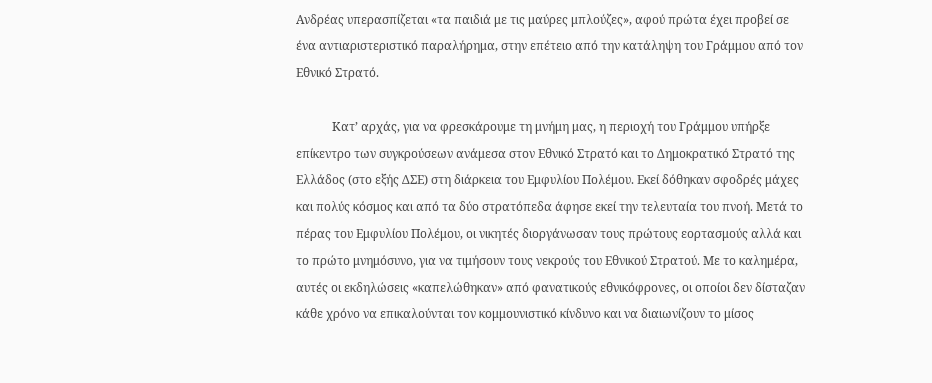Ανδρέας υπερασπίζεται «τα παιδιά με τις μαύρες μπλούζες», αφού πρώτα έχει προβεί σε ένα αντιαριστεριστικό παραλήρημα, στην επέτειο από την κατάληψη του Γράμμου από τον Εθνικό Στρατό.

            Κατ’ αρχάς, για να φρεσκάρουμε τη μνήμη μας, η περιοχή του Γράμμου υπήρξε επίκεντρο των συγκρούσεων ανάμεσα στον Εθνικό Στρατό και το Δημοκρατικό Στρατό της Ελλάδος (στο εξής ΔΣΕ) στη διάρκεια του Εμφυλίου Πολέμου. Εκεί δόθηκαν σφοδρές μάχες και πολύς κόσμος και από τα δύο στρατόπεδα άφησε εκεί την τελευταία του πνοή. Μετά το πέρας του Εμφυλίου Πολέμου, οι νικητές διοργάνωσαν τους πρώτους εορτασμούς αλλά και το πρώτο μνημόσυνο, για να τιμήσουν τους νεκρούς του Εθνικού Στρατού. Με το καλημέρα, αυτές οι εκδηλώσεις «καπελώθηκαν» από φανατικούς εθνικόφρονες, οι οποίοι δεν δίσταζαν κάθε χρόνο να επικαλούνται τον κομμουνιστικό κίνδυνο και να διαιωνίζουν το μίσος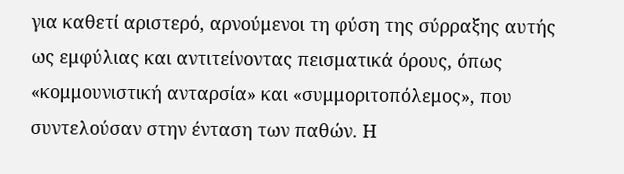για καθετί αριστερό, αρνούμενοι τη φύση της σύρραξης αυτής ως εμφύλιας και αντιτείνοντας πεισματικά όρους, όπως «κομμουνιστική ανταρσία» και «συμμοριτοπόλεμος», που συντελούσαν στην ένταση των παθών. Η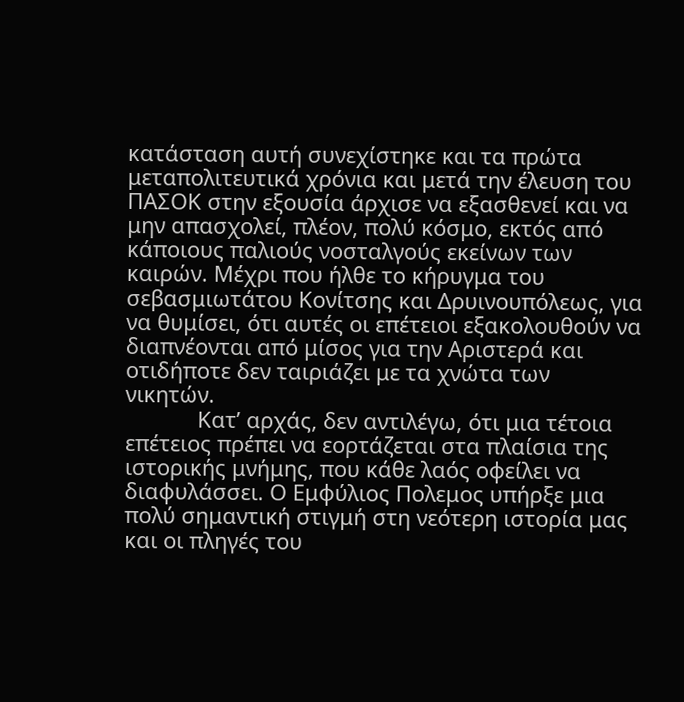κατάσταση αυτή συνεχίστηκε και τα πρώτα μεταπολιτευτικά χρόνια και μετά την έλευση του ΠΑΣΟΚ στην εξουσία άρχισε να εξασθενεί και να μην απασχολεί, πλέον, πολύ κόσμο, εκτός από κάποιους παλιούς νοσταλγούς εκείνων των καιρών. Μέχρι που ήλθε το κήρυγμα του σεβασμιωτάτου Κονίτσης και Δρυινουπόλεως, για να θυμίσει, ότι αυτές οι επέτειοι εξακολουθούν να διαπνέονται από μίσος για την Αριστερά και οτιδήποτε δεν ταιριάζει με τα χνώτα των νικητών.
            Κατ’ αρχάς, δεν αντιλέγω, ότι μια τέτοια επέτειος πρέπει να εορτάζεται στα πλαίσια της ιστορικής μνήμης, που κάθε λαός οφείλει να διαφυλάσσει. Ο Εμφύλιος Πολεμος υπήρξε μια πολύ σημαντική στιγμή στη νεότερη ιστορία μας και οι πληγές του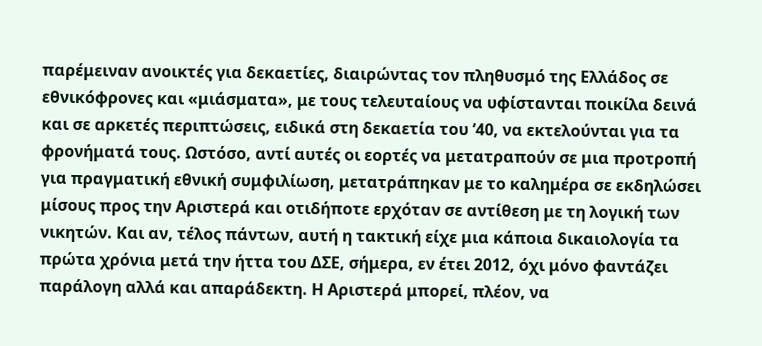παρέμειναν ανοικτές για δεκαετίες, διαιρώντας τον πληθυσμό της Ελλάδος σε εθνικόφρονες και «μιάσματα», με τους τελευταίους να υφίστανται ποικίλα δεινά και σε αρκετές περιπτώσεις, ειδικά στη δεκαετία του ’40, να εκτελούνται για τα φρονήματά τους. Ωστόσο, αντί αυτές οι εορτές να μετατραπούν σε μια προτροπή για πραγματική εθνική συμφιλίωση, μετατράπηκαν με το καλημέρα σε εκδηλώσει μίσους προς την Αριστερά και οτιδήποτε ερχόταν σε αντίθεση με τη λογική των νικητών. Και αν, τέλος πάντων, αυτή η τακτική είχε μια κάποια δικαιολογία τα πρώτα χρόνια μετά την ήττα του ΔΣΕ, σήμερα, εν έτει 2012, όχι μόνο φαντάζει παράλογη αλλά και απαράδεκτη. Η Αριστερά μπορεί, πλέον, να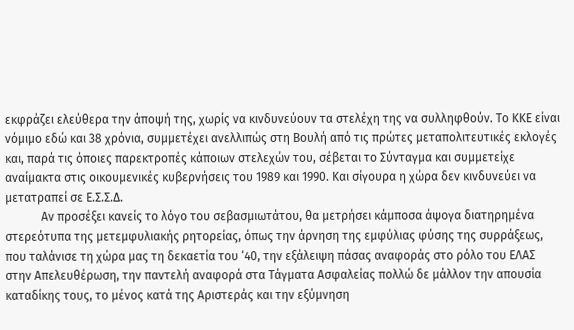εκφράζει ελεύθερα την άποψή της, χωρίς να κινδυνεύουν τα στελέχη της να συλληφθούν. Το ΚΚΕ είναι νόμιμο εδώ και 38 χρόνια, συμμετέχει ανελλιπώς στη Βουλή από τις πρώτες μεταπολιτευτικές εκλογές και, παρά τις όποιες παρεκτροπές κάποιων στελεχών του, σέβεται το Σύνταγμα και συμμετείχε αναίμακτα στις οικουμενικές κυβερνήσεις του 1989 και 1990. Και σίγουρα η χώρα δεν κινδυνεύει να μετατραπεί σε Ε.Σ.Σ.Δ.
            Αν προσέξει κανείς το λόγο του σεβασμιωτάτου, θα μετρήσει κάμποσα άψογα διατηρημένα στερεότυπα της μετεμφυλιακής ρητορείας, όπως την άρνηση της εμφύλιας φύσης της συρράξεως, που ταλάνισε τη χώρα μας τη δεκαετία του ‘40, την εξάλειψη πάσας αναφοράς στο ρόλο του ΕΛΑΣ στην Απελευθέρωση, την παντελή αναφορά στα Τάγματα Ασφαλείας πολλώ δε μάλλον την απουσία καταδίκης τους, το μένος κατά της Αριστεράς και την εξύμνηση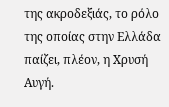της ακροδεξιάς, το ρόλο της οποίας στην Ελλάδα παίζει, πλέον, η Χρυσή Αυγή.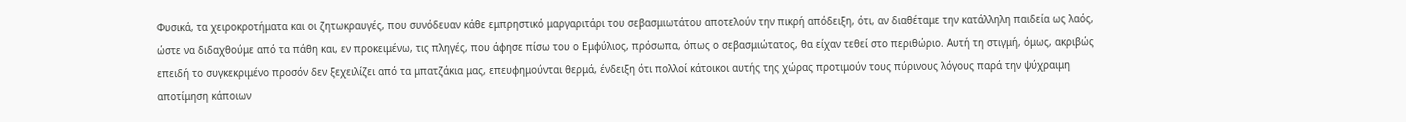Φυσικά, τα χειροκροτήματα και οι ζητωκραυγές, που συνόδευαν κάθε εμπρηστικό μαργαριτάρι του σεβασμιωτάτου αποτελούν την πικρή απόδειξη, ότι, αν διαθέταμε την κατάλληλη παιδεία ως λαός, ώστε να διδαχθούμε από τα πάθη και, εν προκειμένω, τις πληγές, που άφησε πίσω του ο Εμφύλιος, πρόσωπα, όπως ο σεβασμιώτατος, θα είχαν τεθεί στο περιθώριο. Αυτή τη στιγμή, όμως, ακριβώς επειδή το συγκεκριμένο προσόν δεν ξεχειλίζει από τα μπατζάκια μας, επευφημούνται θερμά, ένδειξη ότι πολλοί κάτοικοι αυτής της χώρας προτιμούν τους πύρινους λόγους παρά την ψύχραιμη αποτίμηση κάποιων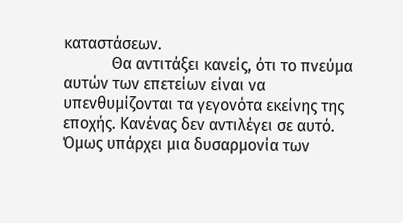καταστάσεων.
            Θα αντιτάξει κανείς, ότι το πνεύμα αυτών των επετείων είναι να υπενθυμίζονται τα γεγονότα εκείνης της εποχής. Κανένας δεν αντιλέγει σε αυτό. Όμως υπάρχει μια δυσαρμονία των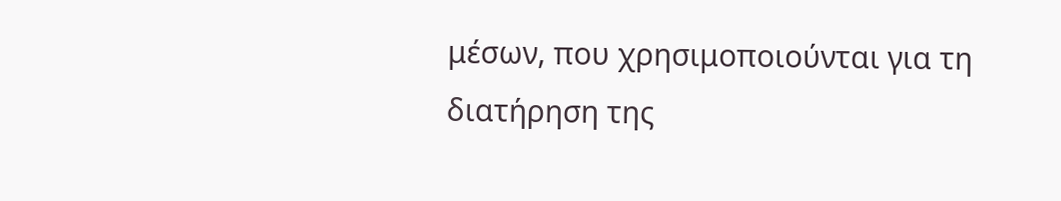μέσων, που χρησιμοποιούνται για τη διατήρηση της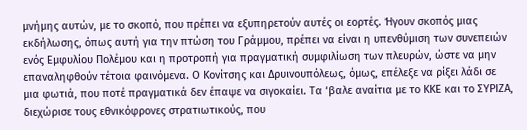μνήμης αυτών, με το σκοπό, που πρέπει να εξυπηρετούν αυτές οι εορτές. Ήγουν σκοπός μιας εκδήλωσης, όπως αυτή για την πτώση του Γράμμου, πρέπει να είναι η υπενθύμιση των συνεπειών ενός Εμφυλίου Πολέμου και η προτροπή για πραγματική συμφιλίωση των πλευρών, ώστε να μην επαναληφθούν τέτοια φαινόμενα. Ο Κονίτσης και Δρυινουπόλεως, όμως, επέλεξε να ρίξει λάδι σε μια φωτιά, που ποτέ πραγματικά δεν έπαψε να σιγοκαίει. Τα ‘βαλε αναίτια με το ΚΚΕ και το ΣΥΡΙΖΑ, διεχώρισε τους εθνικόφρονες στρατιωτικούς, που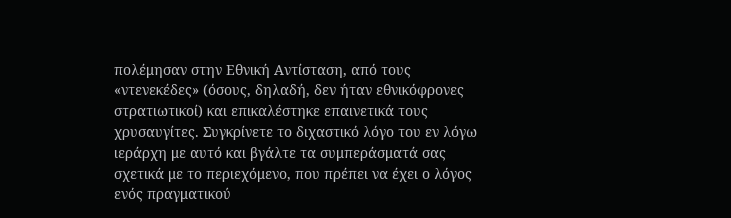πολέμησαν στην Εθνική Αντίσταση, από τους «ντενεκέδες» (όσους, δηλαδή, δεν ήταν εθνικόφρονες στρατιωτικοί) και επικαλέστηκε επαινετικά τους χρυσαυγίτες. Συγκρίνετε το διχαστικό λόγο του εν λόγω ιεράρχη με αυτό και βγάλτε τα συμπεράσματά σας σχετικά με το περιεχόμενο, που πρέπει να έχει ο λόγος ενός πραγματικού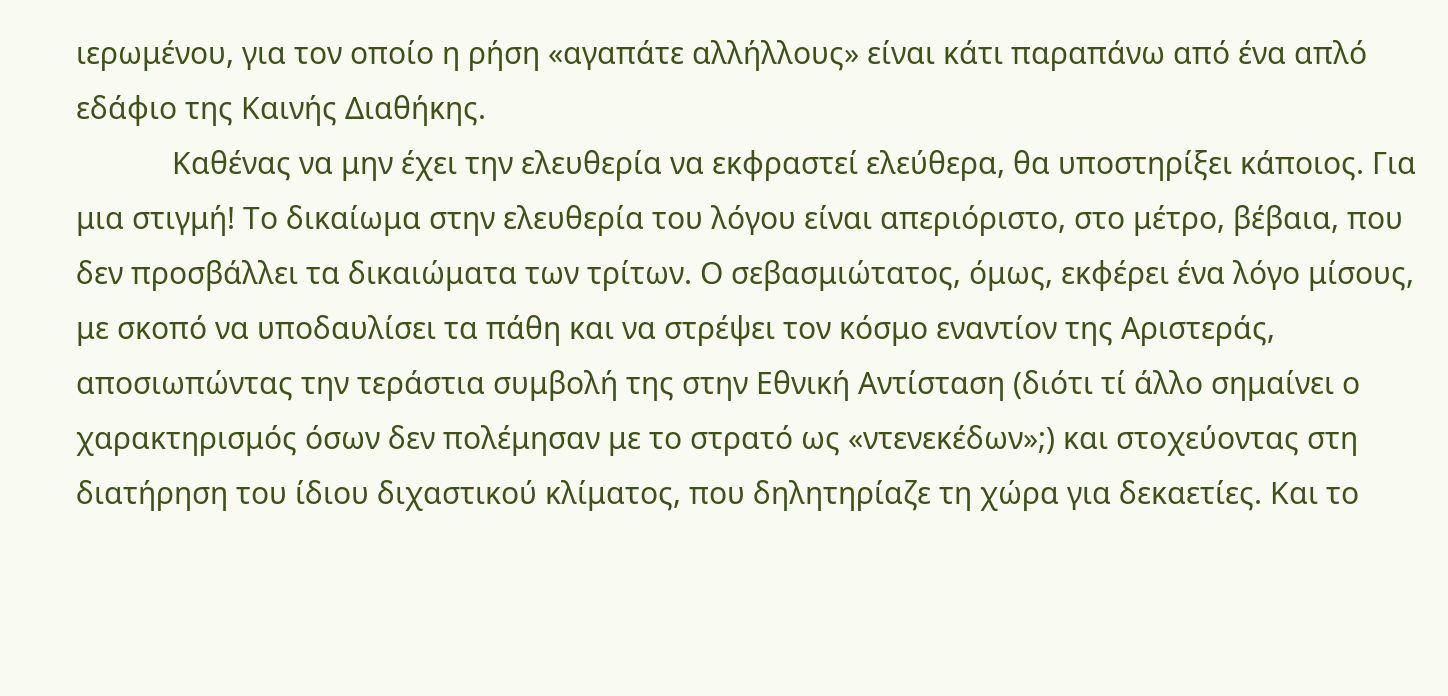ιερωμένου, για τον οποίο η ρήση «αγαπάτε αλλήλλους» είναι κάτι παραπάνω από ένα απλό εδάφιο της Καινής Διαθήκης.
            Καθένας να μην έχει την ελευθερία να εκφραστεί ελεύθερα, θα υποστηρίξει κάποιος. Για μια στιγμή! Το δικαίωμα στην ελευθερία του λόγου είναι απεριόριστο, στο μέτρο, βέβαια, που δεν προσβάλλει τα δικαιώματα των τρίτων. Ο σεβασμιώτατος, όμως, εκφέρει ένα λόγο μίσους, με σκοπό να υποδαυλίσει τα πάθη και να στρέψει τον κόσμο εναντίον της Αριστεράς, αποσιωπώντας την τεράστια συμβολή της στην Εθνική Αντίσταση (διότι τί άλλο σημαίνει ο χαρακτηρισμός όσων δεν πολέμησαν με το στρατό ως «ντενεκέδων»;) και στοχεύοντας στη διατήρηση του ίδιου διχαστικού κλίματος, που δηλητηρίαζε τη χώρα για δεκαετίες. Και το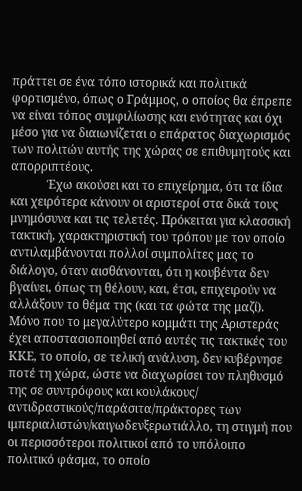πράττει σε ένα τόπο ιστορικά και πολιτικά φορτισμένο, όπως ο Γράμμος, ο οποίος θα έπρεπε να είναι τόπος συμφιλίωσης και ενότητας και όχι μέσο για να διαιωνίζεται ο επάρατος διαχωρισμός των πολιτών αυτής της χώρας σε επιθυμητούς και απορριπτέους.
            Έχω ακούσει και το επιχείρημα, ότι τα ίδια και χειρότερα κάνουν οι αριστεροί στα δικά τους μνημόσυνα και τις τελετές. Πρόκειται για κλασσική τακτική, χαρακτηριστική του τρόπου με τον οποίο αντιλαμβάνονται πολλοί συμπολίτες μας το διάλογο, όταν αισθάνονται, ότι η κουβέντα δεν βγαίνει, όπως τη θέλουν, και, έτσι, επιχειρούν να αλλάξουν το θέμα της (και τα φώτα της μαζί). Μόνο που το μεγαλύτερο κομμάτι της Αριστεράς έχει αποστασιοποιηθεί από αυτές τις τακτικές του ΚΚΕ, το οποίο, σε τελική ανάλυση, δεν κυβέρνησε ποτέ τη χώρα, ώστε να διαχωρίσει τον πληθυσμό της σε συντρόφους και κουλάκους/ αντιδραστικούς/παράσιτα/πράκτορες των ιμπεριαλιστών/καιγωδενξερωτιάλλο, τη στιγμή που οι περισσότεροι πολιτικοί από το υπόλοιπο πολιτικό φάσμα, το οποίο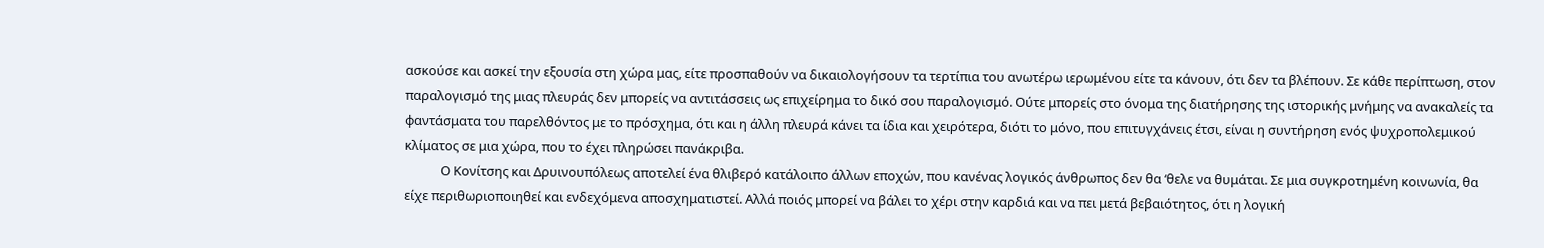ασκούσε και ασκεί την εξουσία στη χώρα μας, είτε προσπαθούν να δικαιολογήσουν τα τερτίπια του ανωτέρω ιερωμένου είτε τα κάνουν, ότι δεν τα βλέπουν. Σε κάθε περίπτωση, στον παραλογισμό της μιας πλευράς δεν μπορείς να αντιτάσσεις ως επιχείρημα το δικό σου παραλογισμό. Ούτε μπορείς στο όνομα της διατήρησης της ιστορικής μνήμης να ανακαλείς τα φαντάσματα του παρελθόντος με το πρόσχημα, ότι και η άλλη πλευρά κάνει τα ίδια και χειρότερα, διότι το μόνο, που επιτυγχάνεις έτσι, είναι η συντήρηση ενός ψυχροπολεμικού κλίματος σε μια χώρα, που το έχει πληρώσει πανάκριβα.
            Ο Κονίτσης και Δρυινουπόλεως αποτελεί ένα θλιβερό κατάλοιπο άλλων εποχών, που κανένας λογικός άνθρωπος δεν θα ‘θελε να θυμάται. Σε μια συγκροτημένη κοινωνία, θα είχε περιθωριοποιηθεί και ενδεχόμενα αποσχηματιστεί. Αλλά ποιός μπορεί να βάλει το χέρι στην καρδιά και να πει μετά βεβαιότητος, ότι η λογική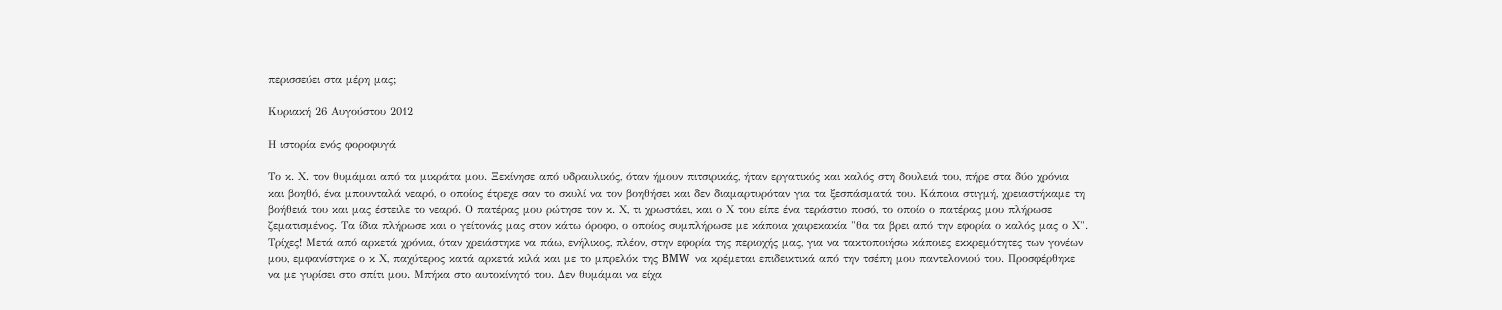περισσεύει στα μέρη μας;

Κυριακή 26 Αυγούστου 2012

Η ιστορία ενός φοροφυγά

Το κ. Χ. τον θυμάμαι από τα μικράτα μου. Ξεκίνησε από υδραυλικός, όταν ήμουν πιτσιρικάς, ήταν εργατικός και καλός στη δουλειά του, πήρε στα δύο χρόνια και βοηθό, ένα μπουνταλά νεαρό, ο οποίος έτρεχε σαν το σκυλί να τον βοηθήσει και δεν διαμαρτυρόταν για τα ξεσπάσματά του. Κάποια στιγμή, χρειαστήκαμε τη βοήθειά του και μας έστειλε το νεαρό. Ο πατέρας μου ρώτησε τον κ. Χ, τι χρωστάει, και ο Χ του είπε ένα τεράστιο ποσό, το οποίο ο πατέρας μου πλήρωσε ζεματισμένος. Τα ίδια πλήρωσε και ο γείτονάς μας στον κάτω όροφο, ο οποίος συμπλήρωσε με κάποια χαιρεκακία "θα τα βρει από την εφορία ο καλός μας ο Χ".
Τρίχες! Μετά από αρκετά χρόνια, όταν χρειάστηκε να πάω, ενήλικος, πλέον, στην εφορία της περιοχής μας, για να τακτοποιήσω κάποιες εκκρεμότητες των γονέων μου, εμφανίστηκε ο κ Χ, παχύτερος κατά αρκετά κιλά και με το μπρελόκ της BMW  να κρέμεται επιδεικτικά από την τσέπη μου παντελονιού του. Προσφέρθηκε να με γυρίσει στο σπίτι μου. Μπήκα στο αυτοκίνητό του. Δεν θυμάμαι να είχα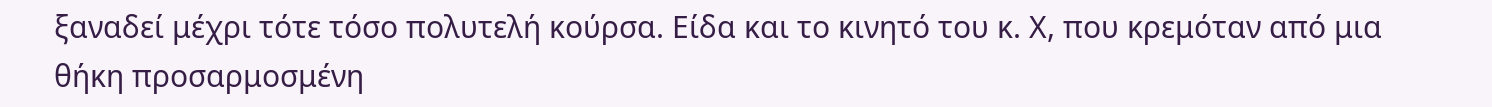ξαναδεί μέχρι τότε τόσο πολυτελή κούρσα. Είδα και το κινητό του κ. Χ, που κρεμόταν από μια θήκη προσαρμοσμένη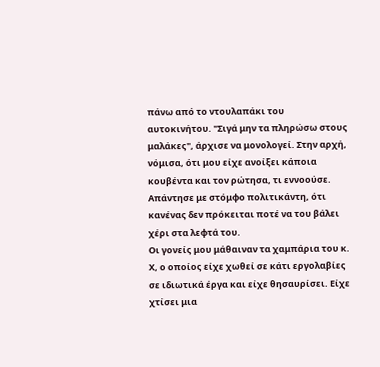πάνω από το ντουλαπάκι του αυτοκινήτου. "Σιγά μην τα πληρώσω στους μαλάκες", άρχισε να μονολογεί. Στην αρχή, νόμισα, ότι μου είχε ανοίξει κάποια κουβέντα και τον ρώτησα, τι εννοούσε. Απάντησε με στόμφο πολιτικάντη, ότι κανένας δεν πρόκειται ποτέ να του βάλει χέρι στα λεφτά του.
Οι γονείς μου μάθαιναν τα χαμπάρια του κ. Χ, ο οποίος είχε χωθεί σε κάτι εργολαβίες σε ιδιωτικά έργα και είχε θησαυρίσει. Είχε χτίσει μια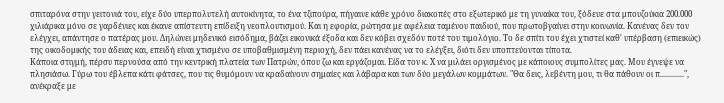σπιταρόνα στην γειτονιά του, είχε δύο υπερπολυτελή αυτοκίνητα, το ένα τζιπούρα, πήγαινε κάθε χρόνο διακοπές στο εξωτερικό με τη γυναίκα του, ξόδευε στα μπουζούκια 200.000 χιλιάρικα μόνο σε γαρδένιες και έκανε απίστευτη επίδειξη νεοπλουτισμού. Και η εφορία, ρώτησα με αφέλεια ταμένου παιδιού, που πρωτοβγαίνει στην κοινωνία. Κανένας δεν τον ελέγχει, απάντησε ο πατέρας μου. Δηλώνει μηδενικό εισόδημα, βάζει εικονικά έξοδα και δεν κόβει σχεδόν ποτέ του τιμολόγιο. Το δε σπίτι του έχει χτιστεί καθ' υπέρβαση (επιεικώς) της οικοδομικής του άδειας και, επειδή είναι χτισμένο σε υποβαθμισμένη περιοχή, δεν πάει κανένας να το ελέγξει, διότι δεν υποπτεύονται τίποτα.
Κάποια στιγμή, πέρσυ περνούσα από την κεντρική πλατεία των Πατρών, όπου ζω και εργάζομαι. Είδα τον κ. Χ να μιλάει οργισμένος με κάποιους συμπολίτες μας. Μου έγνεψε να πλησιάσω. Γύρω του έβλεπα κάτι φάτσες, που τις θυμόμουν να κραδαίνουν σημαίες και λάβαρα και των δύο μεγάλων κομμάτων. "Θα δεις, λεβέντη μου, τι θα πάθουν οι π............", ανέκραξε με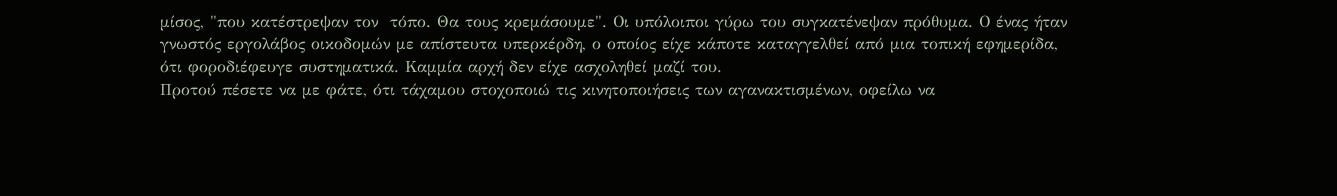μίσος, "που κατέστρεψαν τον  τόπο. Θα τους κρεμάσουμε". Οι υπόλοιποι γύρω του συγκατένεψαν πρόθυμα. Ο ένας ήταν γνωστός εργολάβος οικοδομών με απίστευτα υπερκέρδη, ο οποίος είχε κάποτε καταγγελθεί από μια τοπική εφημερίδα, ότι φοροδιέφευγε συστηματικά. Καμμία αρχή δεν είχε ασχοληθεί μαζί του.
Προτού πέσετε να με φάτε, ότι τάχαμου στοχοποιώ τις κινητοποιήσεις των αγανακτισμένων, οφείλω να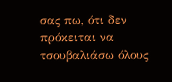σας πω, ότι δεν πρόκειται να τσουβαλιάσω όλους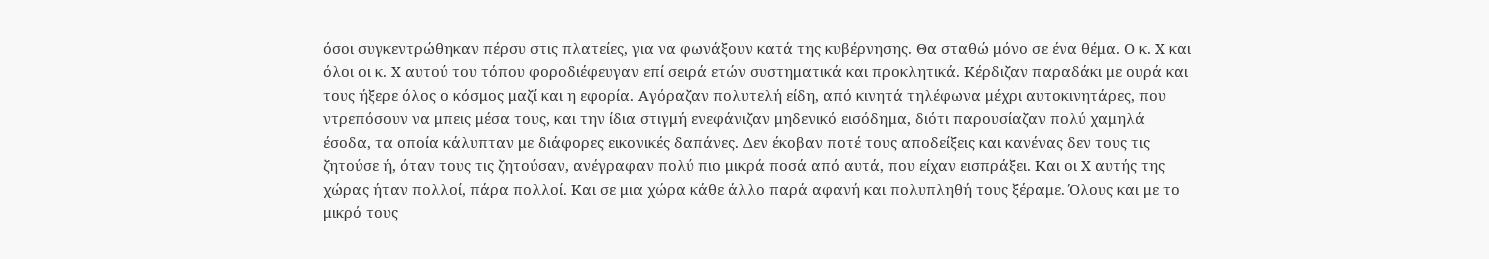όσοι συγκεντρώθηκαν πέρσυ στις πλατείες, για να φωνάξουν κατά της κυβέρνησης. Θα σταθώ μόνο σε ένα θέμα. Ο κ. Χ και όλοι οι κ. Χ αυτού του τόπου φοροδιέφευγαν επί σειρά ετών συστηματικά και προκλητικά. Κέρδιζαν παραδάκι με ουρά και τους ήξερε όλος ο κόσμος μαζί και η εφορία. Αγόραζαν πολυτελή είδη, από κινητά τηλέφωνα μέχρι αυτοκινητάρες, που ντρεπόσουν να μπεις μέσα τους, και την ίδια στιγμή ενεφάνιζαν μηδενικό εισόδημα, διότι παρουσίαζαν πολύ χαμηλά έσοδα, τα οποία κάλυπταν με διάφορες εικονικές δαπάνες. Δεν έκοβαν ποτέ τους αποδείξεις και κανένας δεν τους τις ζητούσε ή, όταν τους τις ζητούσαν, ανέγραφαν πολύ πιο μικρά ποσά από αυτά, που είχαν εισπράξει. Και οι Χ αυτής της χώρας ήταν πολλοί, πάρα πολλοί. Και σε μια χώρα κάθε άλλο παρά αφανή και πολυπληθή τους ξέραμε. Όλους και με το μικρό τους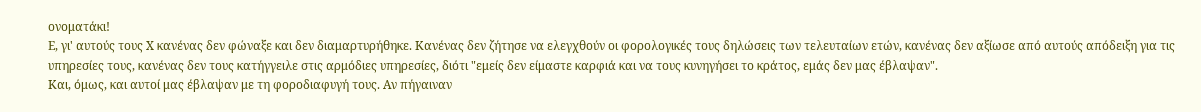ονοματάκι!
Ε, γι' αυτούς τους Χ κανένας δεν φώναξε και δεν διαμαρτυρήθηκε. Κανένας δεν ζήτησε να ελεγχθούν οι φορολογικές τους δηλώσεις των τελευταίων ετών, κανένας δεν αξίωσε από αυτούς απόδειξη για τις υπηρεσίες τους, κανένας δεν τους κατήγγειλε στις αρμόδιες υπηρεσίες, διότι "εμείς δεν είμαστε καρφιά και να τους κυνηγήσει το κράτος, εμάς δεν μας έβλαψαν".
Και, όμως, και αυτοί μας έβλαψαν με τη φοροδιαφυγή τους. Αν πήγαιναν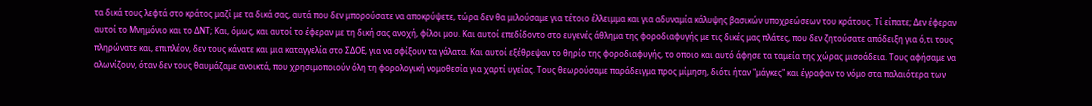τα δικά τους λεφτά στο κράτος μαζί με τα δικά σας, αυτά που δεν μπορούσατε να αποκρύψετε, τώρα δεν θα μιλούσαμε για τέτοιο έλλειμμα και για αδυναμία κάλυψης βασικών υποχρεώσεων του κράτους. Τί είπατε; Δεν έφεραν αυτοί το Μνημόνιο και το ΔΝΤ; Και, όμως, και αυτοί το έφεραν με τη δική σας ανοχή, φίλοι μου. Και αυτοί επεδίδοντο στο ευγενές άθλημα της φοροδιαφυγής με τις δικές μας πλάτες, που δεν ζητούσατε απόδειξη για ό,τι τους πληρώνατε και, επιπλέον, δεν τους κάνατε και μια καταγγελία στο ΣΔΟΕ, για να σφίξουν τα γάλατα. Και αυτοί εξέθρεψαν το θηρίο της φοροδιαφυγής, το οποιο και αυτό άφησε τα ταμεία της χώρας μισοάδεια. Τους αφήσαμε να αλωνίζουν, όταν δεν τους θαυμάζαμε ανοικτά, που χρησιμοποιούν όλη τη φορολογική νομοθεσία για χαρτί υγείας. Τους θεωρούσαμε παράδειγμα προς μίμηση, διότι ήταν "μάγκες" και έγραφαν το νόμο στα παλαιότερα των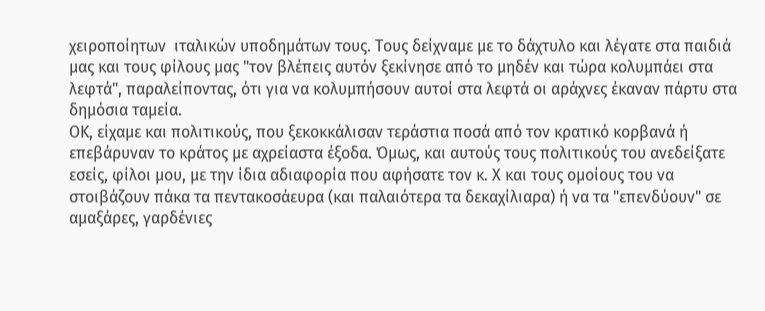χειροποίητων  ιταλικών υποδημάτων τους. Τους δείχναμε με το δάχτυλο και λέγατε στα παιδιά μας και τους φίλους μας "τον βλέπεις αυτόν ξεκίνησε από το μηδέν και τώρα κολυμπάει στα λεφτά", παραλείποντας, ότι για να κολυμπήσουν αυτοί στα λεφτά οι αράχνες έκαναν πάρτυ στα δημόσια ταμεία.
ΟΚ, είχαμε και πολιτικούς, που ξεκοκκάλισαν τεράστια ποσά από τον κρατικό κορβανά ή επεβάρυναν το κράτος με αχρείαστα έξοδα. Όμως, και αυτούς τους πολιτικούς του ανεδείξατε εσείς, φίλοι μου, με την ίδια αδιαφορία που αφήσατε τον κ. Χ και τους ομοίους του να στοιβάζουν πάκα τα πεντακοσάευρα (και παλαιότερα τα δεκαχίλιαρα) ή να τα "επενδύουν" σε αμαξάρες, γαρδένιες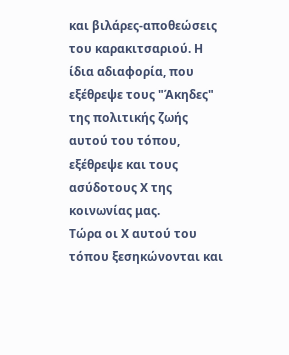και βιλάρες-αποθεώσεις του καρακιτσαριού. Η ίδια αδιαφορία, που εξέθρεψε τους "Άκηδες" της πολιτικής ζωής αυτού του τόπου, εξέθρεψε και τους ασύδοτους Χ της κοινωνίας μας.
Τώρα οι Χ αυτού του τόπου ξεσηκώνονται και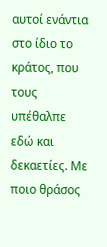αυτοί ενάντια στο ίδιο το κράτος, που τους υπέθαλπε εδώ και δεκαετίες. Με ποιο θράσος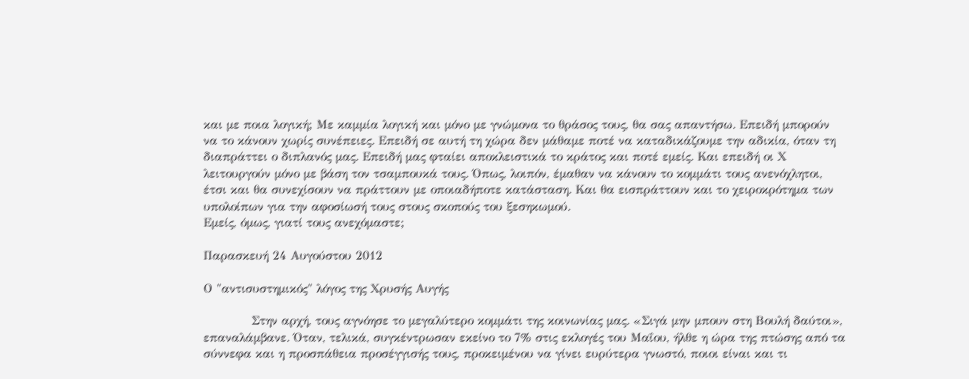και με ποια λογική; Με καμμία λογική και μόνο με γνώμονα το θράσος τους, θα σας απαντήσω. Επειδή μπορούν να το κάνουν χωρίς συνέπειες. Επειδή σε αυτή τη χώρα δεν μάθαμε ποτέ να καταδικάζουμε την αδικία, όταν τη διαπράττει ο διπλανός μας. Επειδή μας φταίει αποκλειστικά το κράτος και ποτέ εμείς. Και επειδή οι Χ λειτουργούν μόνο με βάση τον τσαμπουκά τους. Όπως, λοιπόν, έμαθαν να κάνουν το κομμάτι τους ανενόχλητοι, έτσι και θα συνεχίσουν να πράττουν με οποιαδήποτε κατάσταση. Και θα εισπράττουν και το χειροκρότημα των υπολοίπων για την αφοσίωσή τους στους σκοπούς του ξεσηκωμού.
Εμείς, όμως, γιατί τους ανεχόμαστε;

Παρασκευή 24 Αυγούστου 2012

Ο "αντισυστημικός" λόγος της Χρυσής Αυγής

            Στην αρχή, τους αγνόησε το μεγαλύτερο κομμάτι της κοινωνίας μας. «Σιγά μην μπουν στη Βουλή δαύτοι», επαναλάμβανε. Όταν, τελικά, συγκέντρωσαν εκείνο το 7% στις εκλογές του Μαΐου, ήλθε η ώρα της πτώσης από τα σύννεφα και η προσπάθεια προσέγγισής τους, προκειμένου να γίνει ευρύτερα γνωστό, ποιοι είναι και τι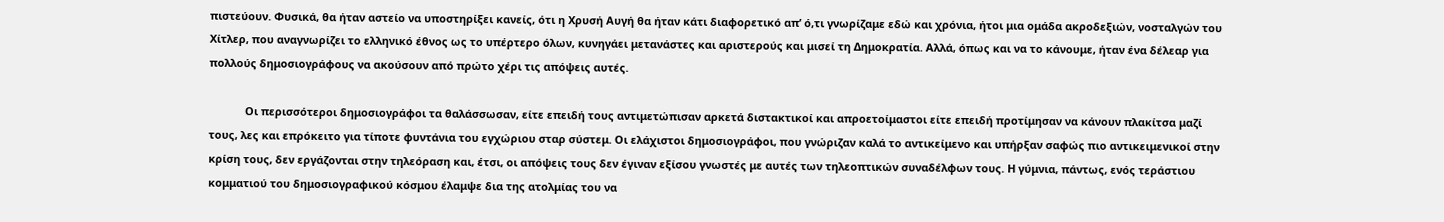πιστεύουν. Φυσικά, θα ήταν αστείο να υποστηρίξει κανείς, ότι η Χρυσή Αυγή θα ήταν κάτι διαφορετικό απ’ ό,τι γνωρίζαμε εδώ και χρόνια, ήτοι μια ομάδα ακροδεξιών, νοσταλγών του Χίτλερ, που αναγνωρίζει το ελληνικό έθνος ως το υπέρτερο όλων, κυνηγάει μετανάστες και αριστερούς και μισεί τη Δημοκρατία. Αλλά, όπως και να το κάνουμε, ήταν ένα δέλεαρ για πολλούς δημοσιογράφους να ακούσουν από πρώτο χέρι τις απόψεις αυτές.

            Οι περισσότεροι δημοσιογράφοι τα θαλάσσωσαν, είτε επειδή τους αντιμετώπισαν αρκετά διστακτικοί και απροετοίμαστοι είτε επειδή προτίμησαν να κάνουν πλακίτσα μαζί τους, λες και επρόκειτο για τίποτε φυντάνια του εγχώριου σταρ σύστεμ. Οι ελάχιστοι δημοσιογράφοι, που γνώριζαν καλά το αντικείμενο και υπήρξαν σαφώς πιο αντικειμενικοί στην κρίση τους, δεν εργάζονται στην τηλεόραση και, έτσι, οι απόψεις τους δεν έγιναν εξίσου γνωστές με αυτές των τηλεοπτικών συναδέλφων τους. Η γύμνια, πάντως, ενός τεράστιου κομματιού του δημοσιογραφικού κόσμου έλαμψε δια της ατολμίας του να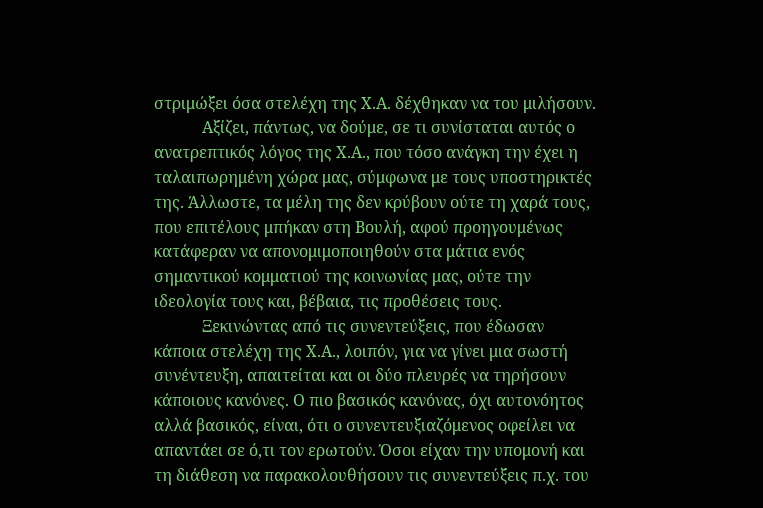στριμώξει όσα στελέχη της Χ.Α. δέχθηκαν να του μιλήσουν.
            Αξίζει, πάντως, να δούμε, σε τι συνίσταται αυτός ο ανατρεπτικός λόγος της Χ.Α., που τόσο ανάγκη την έχει η ταλαιπωρημένη χώρα μας, σύμφωνα με τους υποστηρικτές της. Άλλωστε, τα μέλη της δεν κρύβουν ούτε τη χαρά τους, που επιτέλους μπήκαν στη Βουλή, αφού προηγουμένως κατάφεραν να απονομιμοποιηθούν στα μάτια ενός σημαντικού κομματιού της κοινωνίας μας, ούτε την ιδεολογία τους και, βέβαια, τις προθέσεις τους.
            Ξεκινώντας από τις συνεντεύξεις, που έδωσαν κάποια στελέχη της Χ.Α., λοιπόν, για να γίνει μια σωστή συνέντευξη, απαιτείται και οι δύο πλευρές να τηρήσουν κάποιους κανόνες. Ο πιο βασικός κανόνας, όχι αυτονόητος αλλά βασικός, είναι, ότι ο συνεντευξιαζόμενος οφείλει να απαντάει σε ό,τι τον ερωτούν. Όσοι είχαν την υπομονή και τη διάθεση να παρακολουθήσουν τις συνεντεύξεις π.χ. του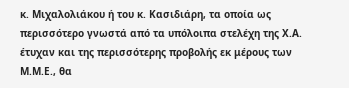κ. Μιχαλολιάκου ή του κ. Κασιδιάρη, τα οποία ως περισσότερο γνωστά από τα υπόλοιπα στελέχη της Χ.Α. έτυχαν και της περισσότερης προβολής εκ μέρους των Μ.Μ.Ε., θα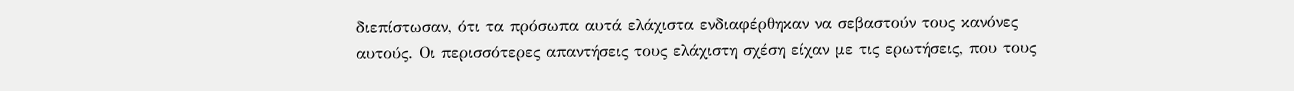διεπίστωσαν, ότι τα πρόσωπα αυτά ελάχιστα ενδιαφέρθηκαν να σεβαστούν τους κανόνες αυτούς. Οι περισσότερες απαντήσεις τους ελάχιστη σχέση είχαν με τις ερωτήσεις, που τους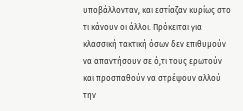υποβάλλονταν, και εστίαζαν κυρίως στο τι κάνουν οι άλλοι. Πρόκειται για κλασσική τακτική όσων δεν επιθυμούν να απαντήσουν σε ό,τι τους ερωτούν και προσπαθούν να στρέψουν αλλού την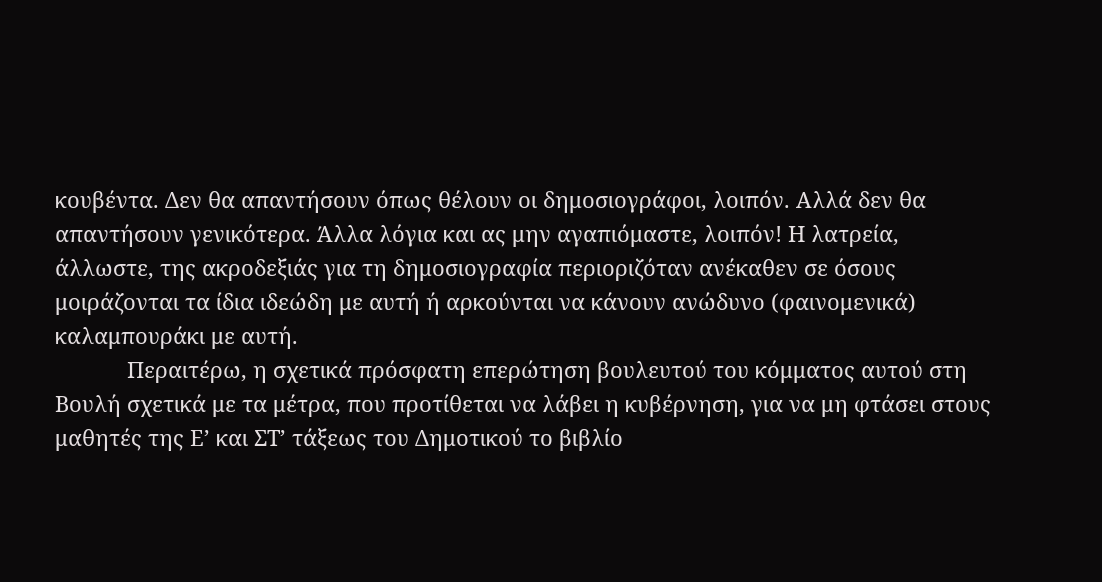κουβέντα. Δεν θα απαντήσουν όπως θέλουν οι δημοσιογράφοι, λοιπόν. Αλλά δεν θα απαντήσουν γενικότερα. Άλλα λόγια και ας μην αγαπιόμαστε, λοιπόν! Η λατρεία, άλλωστε, της ακροδεξιάς για τη δημοσιογραφία περιοριζόταν ανέκαθεν σε όσους μοιράζονται τα ίδια ιδεώδη με αυτή ή αρκούνται να κάνουν ανώδυνο (φαινομενικά) καλαμπουράκι με αυτή.
            Περαιτέρω, η σχετικά πρόσφατη επερώτηση βουλευτού του κόμματος αυτού στη Βουλή σχετικά με τα μέτρα, που προτίθεται να λάβει η κυβέρνηση, για να μη φτάσει στους μαθητές της Ε’ και ΣΤ’ τάξεως του Δημοτικού το βιβλίο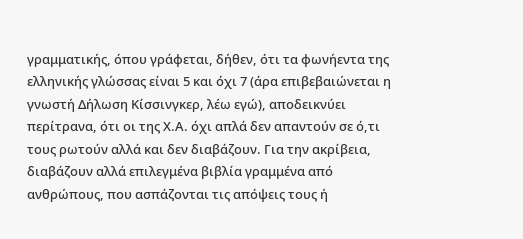γραμματικής, όπου γράφεται, δήθεν, ότι τα φωνήεντα της ελληνικής γλώσσας είναι 5 και όχι 7 (άρα επιβεβαιώνεται η γνωστή Δήλωση Κίσσινγκερ, λέω εγώ), αποδεικνύει περίτρανα, ότι οι της Χ.Α. όχι απλά δεν απαντούν σε ό,τι τους ρωτούν αλλά και δεν διαβάζουν. Για την ακρίβεια, διαβάζουν αλλά επιλεγμένα βιβλία γραμμένα από ανθρώπους, που ασπάζονται τις απόψεις τους ή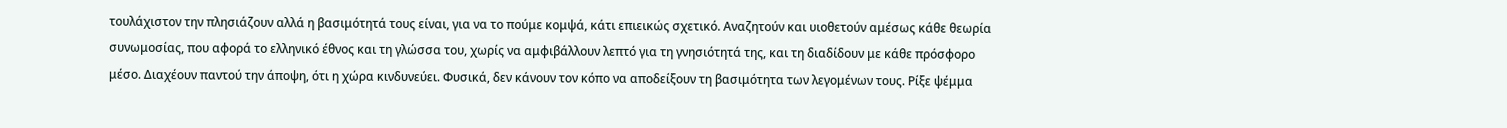τουλάχιστον την πλησιάζουν αλλά η βασιμότητά τους είναι, για να το πούμε κομψά, κάτι επιεικώς σχετικό. Αναζητούν και υιοθετούν αμέσως κάθε θεωρία συνωμοσίας, που αφορά το ελληνικό έθνος και τη γλώσσα του, χωρίς να αμφιβάλλουν λεπτό για τη γνησιότητά της, και τη διαδίδουν με κάθε πρόσφορο μέσο. Διαχέουν παντού την άποψη, ότι η χώρα κινδυνεύει. Φυσικά, δεν κάνουν τον κόπο να αποδείξουν τη βασιμότητα των λεγομένων τους. Ρίξε ψέμμα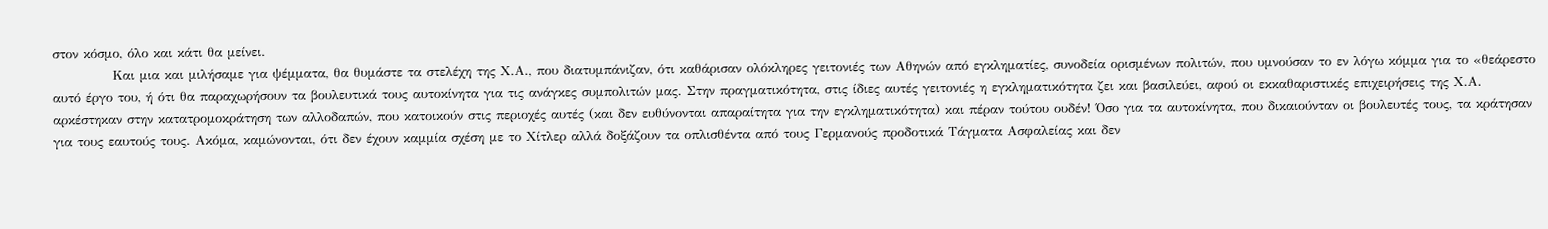στον κόσμο, όλο και κάτι θα μείνει.
            Και μια και μιλήσαμε για ψέμματα, θα θυμάστε τα στελέχη της Χ.Α., που διατυμπάνιζαν, ότι καθάρισαν ολόκληρες γειτονιές των Αθηνών από εγκληματίες, συνοδεία ορισμένων πολιτών, που υμνούσαν το εν λόγω κόμμα για το «θεάρεστο αυτό έργο του, ή ότι θα παραχωρήσουν τα βουλευτικά τους αυτοκίνητα για τις ανάγκες συμπολιτών μας. Στην πραγματικότητα, στις ίδιες αυτές γειτονιές η εγκληματικότητα ζει και βασιλεύει, αφού οι εκκαθαριστικές επιχειρήσεις της Χ.Α. αρκέστηκαν στην κατατρομοκράτηση των αλλοδαπών, που κατοικούν στις περιοχές αυτές (και δεν ευθύνονται απαραίτητα για την εγκληματικότητα) και πέραν τούτου ουδέν! Όσο για τα αυτοκίνητα, που δικαιούνταν οι βουλευτές τους, τα κράτησαν για τους εαυτούς τους. Ακόμα, καμώνονται, ότι δεν έχουν καμμία σχέση με το Χίτλερ αλλά δοξάζουν τα οπλισθέντα από τους Γερμανούς προδοτικά Τάγματα Ασφαλείας και δεν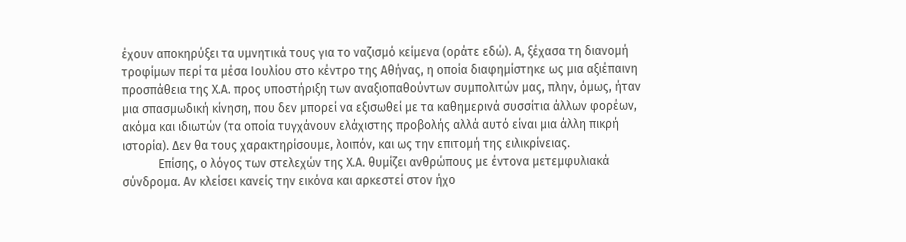έχουν αποκηρύξει τα υμνητικά τους για το ναζισμό κείμενα (οράτε εδώ). Α, ξέχασα τη διανομή τροφίμων περί τα μέσα Ιουλίου στο κέντρο της Αθήνας, η οποία διαφημίστηκε ως μια αξιέπαινη προσπάθεια της Χ.Α. προς υποστήριξη των αναξιοπαθούντων συμπολιτών μας, πλην, όμως, ήταν μια σπασμωδική κίνηση, που δεν μπορεί να εξισωθεί με τα καθημερινά συσσίτια άλλων φορέων, ακόμα και ιδιωτών (τα οποία τυγχάνουν ελάχιστης προβολής αλλά αυτό είναι μια άλλη πικρή ιστορία). Δεν θα τους χαρακτηρίσουμε, λοιπόν, και ως την επιτομή της ειλικρίνειας.
            Επίσης, ο λόγος των στελεχών της Χ.Α. θυμίζει ανθρώπους με έντονα μετεμφυλιακά σύνδρομα. Αν κλείσει κανείς την εικόνα και αρκεστεί στον ήχο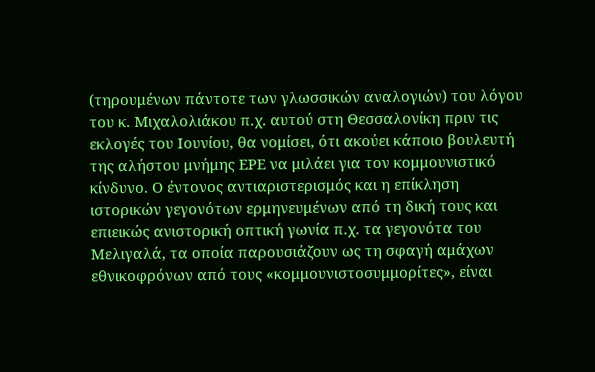(τηρουμένων πάντοτε των γλωσσικών αναλογιών) του λόγου του κ. Μιχαλολιάκου π.χ. αυτού στη Θεσσαλονίκη πριν τις εκλογές του Ιουνίου, θα νομίσει, ότι ακούει κάποιο βουλευτή της αλήστου μνήμης ΕΡΕ να μιλάει για τον κομμουνιστικό κίνδυνο. Ο έντονος αντιαριστερισμός και η επίκληση ιστορικών γεγονότων ερμηνευμένων από τη δική τους και επιεικώς ανιστορική οπτική γωνία π.χ. τα γεγονότα του Μελιγαλά, τα οποία παρουσιάζουν ως τη σφαγή αμάχων εθνικοφρόνων από τους «κομμουνιστοσυμμορίτες», είναι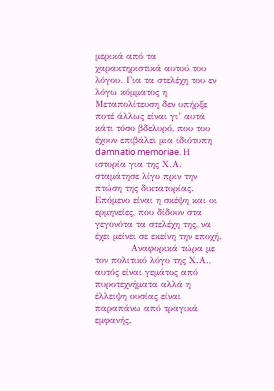μερικά από τα χαρακτηριστικά αυτού του λόγου. Για τα στελέχη του εν λόγω κόμματος η Μεταπολίτευση δεν υπήρξε ποτέ άλλως είναι γι’ αυτά κάτι τόσο βδελυρό, που του έχουν επιβάλει μια ιδιότυπη damnatio memoriae. Η ιστορία για της Χ.Α. σταμάτησε λίγο πριν την πτώση της δικτατορίας. Επόμενο είναι η σκέψη και οι ερμηνείες, που δίδουν στα γεγονότα τα στελέχη της, να έχει μείνει σε εκείνη την εποχή.
            Αναφορικά τώρα με τον πολιτικό λόγο της Χ.Α., αυτός είναι γεμάτος από πυροτεχνήματα αλλά η έλλειψη ουσίας είναι παραπάνω από τραγικά εμφανής.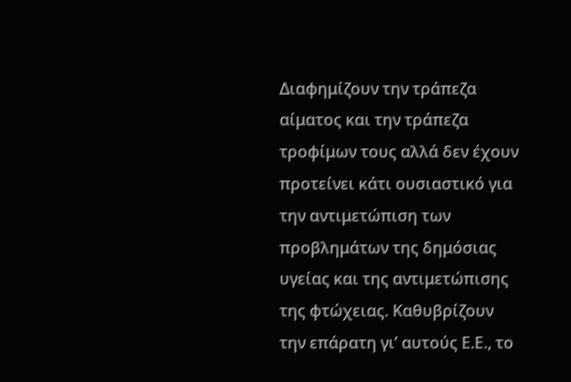Διαφημίζουν την τράπεζα αίματος και την τράπεζα τροφίμων τους αλλά δεν έχουν προτείνει κάτι ουσιαστικό για την αντιμετώπιση των προβλημάτων της δημόσιας υγείας και της αντιμετώπισης της φτώχειας. Καθυβρίζουν την επάρατη γι’ αυτούς Ε.Ε., το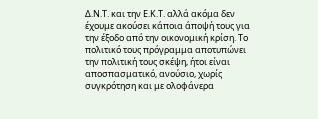Δ.Ν.Τ. και την Ε.Κ.Τ. αλλά ακόμα δεν έχουμε ακούσει κάποια άποψή τους για την έξοδο από την οικονομική κρίση. Το πολιτικό τους πρόγραμμα αποτυπώνει την πολιτική τους σκέψη, ήτοι είναι αποσπασματικό, ανούσιο, χωρίς συγκρότηση και με ολοφάνερα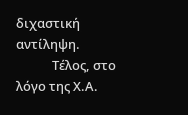διχαστική αντίληψη.
            Τέλος, στο λόγο της Χ.Α.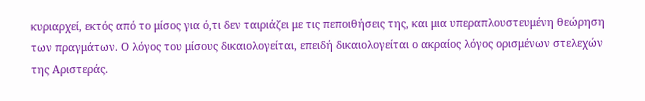κυριαρχεί, εκτός από το μίσος για ό,τι δεν ταιριάζει με τις πεποιθήσεις της, και μια υπεραπλουστευμένη θεώρηση των πραγμάτων. Ο λόγος του μίσους δικαιολογείται, επειδή δικαιολογείται ο ακραίος λόγος ορισμένων στελεχών της Αριστεράς.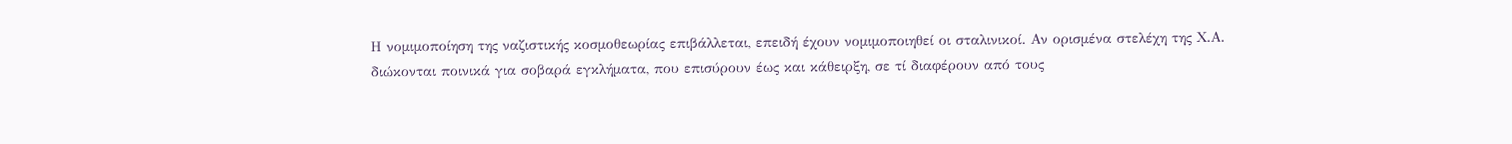Η νομιμοποίηση της ναζιστικής κοσμοθεωρίας επιβάλλεται, επειδή έχουν νομιμοποιηθεί οι σταλινικοί. Αν ορισμένα στελέχη της Χ.Α. διώκονται ποινικά για σοβαρά εγκλήματα, που επισύρουν έως και κάθειρξη, σε τί διαφέρουν από τους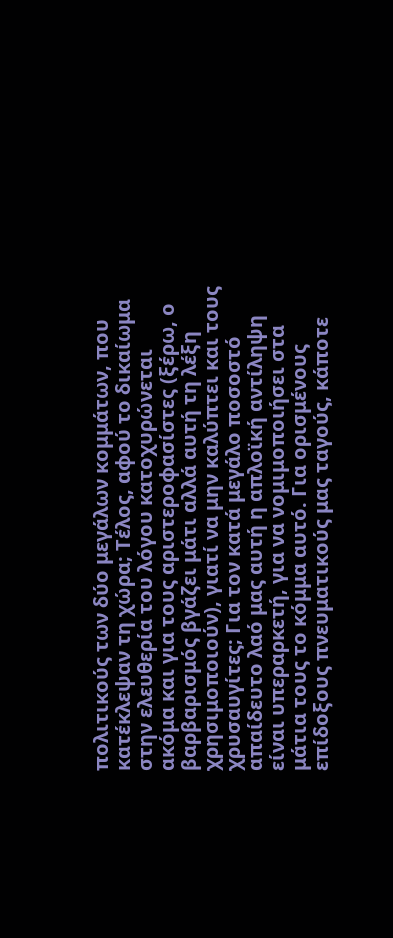πολιτικούς των δύο μεγάλων κομμάτων, που κατέκλεψαν τη χώρα; Τέλος, αφού το δικαίωμα στην ελευθερία του λόγου κατοχυρώνεται ακόμα και για τους αριστεροφασίστες (ξέρω, ο βαρβαρισμός βγάζει μάτι αλλά αυτή τη λέξη χρησιμοποιούν), γιατί να μην καλύπτει και τους χρυσαυγίτες; Για τον κατά μεγάλο ποσοστό απαίδευτο λαό μας αυτή η απλοϊκή αντίληψη είναι υπεραρκετή, για να νομιμοποιήσει στα μάτια τους το κόμμα αυτό. Για ορισμένους επίδοξους πνευματικούς μας ταγούς, κάποτε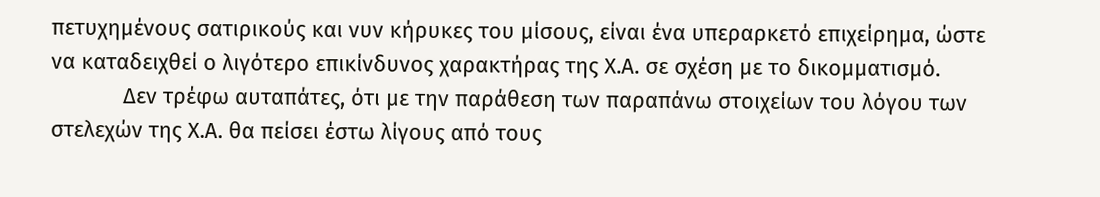πετυχημένους σατιρικούς και νυν κήρυκες του μίσους, είναι ένα υπεραρκετό επιχείρημα, ώστε να καταδειχθεί ο λιγότερο επικίνδυνος χαρακτήρας της Χ.Α. σε σχέση με το δικομματισμό.
            Δεν τρέφω αυταπάτες, ότι με την παράθεση των παραπάνω στοιχείων του λόγου των στελεχών της Χ.Α. θα πείσει έστω λίγους από τους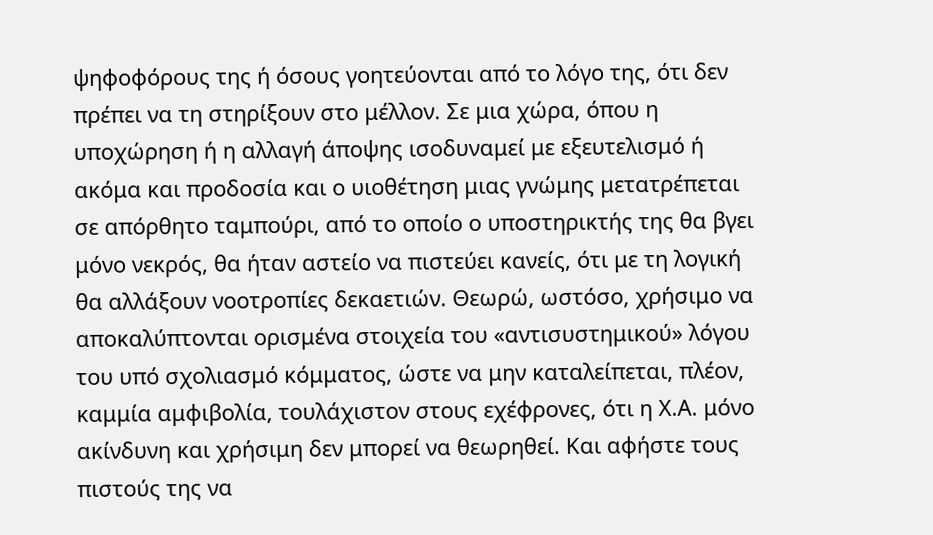ψηφοφόρους της ή όσους γοητεύονται από το λόγο της, ότι δεν πρέπει να τη στηρίξουν στο μέλλον. Σε μια χώρα, όπου η υποχώρηση ή η αλλαγή άποψης ισοδυναμεί με εξευτελισμό ή ακόμα και προδοσία και ο υιοθέτηση μιας γνώμης μετατρέπεται σε απόρθητο ταμπούρι, από το οποίο ο υποστηρικτής της θα βγει μόνο νεκρός, θα ήταν αστείο να πιστεύει κανείς, ότι με τη λογική θα αλλάξουν νοοτροπίες δεκαετιών. Θεωρώ, ωστόσο, χρήσιμο να αποκαλύπτονται ορισμένα στοιχεία του «αντισυστημικού» λόγου του υπό σχολιασμό κόμματος, ώστε να μην καταλείπεται, πλέον, καμμία αμφιβολία, τουλάχιστον στους εχέφρονες, ότι η Χ.Α. μόνο ακίνδυνη και χρήσιμη δεν μπορεί να θεωρηθεί. Και αφήστε τους πιστούς της να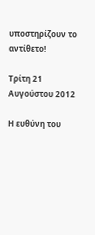υποστηρίζουν το αντίθετο!

Τρίτη 21 Αυγούστου 2012

Η ευθύνη του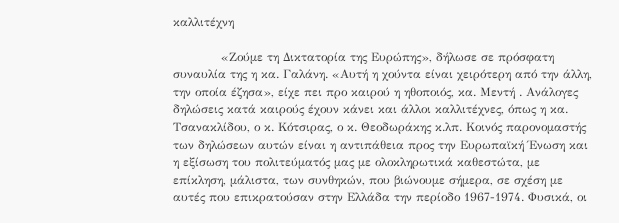καλλιτέχνη

            «Ζούμε τη Δικτατορία της Ευρώπης», δήλωσε σε πρόσφατη συναυλία της η κα. Γαλάνη. «Αυτή η χούντα είναι χειρότερη από την άλλη, την οποία έζησα», είχε πει προ καιρού η ηθοποιός, κα. Μεντή . Ανάλογες δηλώσεις κατά καιρούς έχουν κάνει και άλλοι καλλιτέχνες, όπως η κα. Τσανακλίδου, ο κ. Κότσιρας, ο κ. Θεοδωράκης κ.λπ. Κοινός παρονομαστής των δηλώσεων αυτών είναι η αντιπάθεια προς την Ευρωπαϊκή Ένωση και η εξίσωση του πολιτεύματός μας με ολοκληρωτικά καθεστώτα, με επίκληση, μάλιστα, των συνθηκών, που βιώνουμε σήμερα, σε σχέση με αυτές που επικρατούσαν στην Ελλάδα την περίοδο 1967-1974. Φυσικά, οι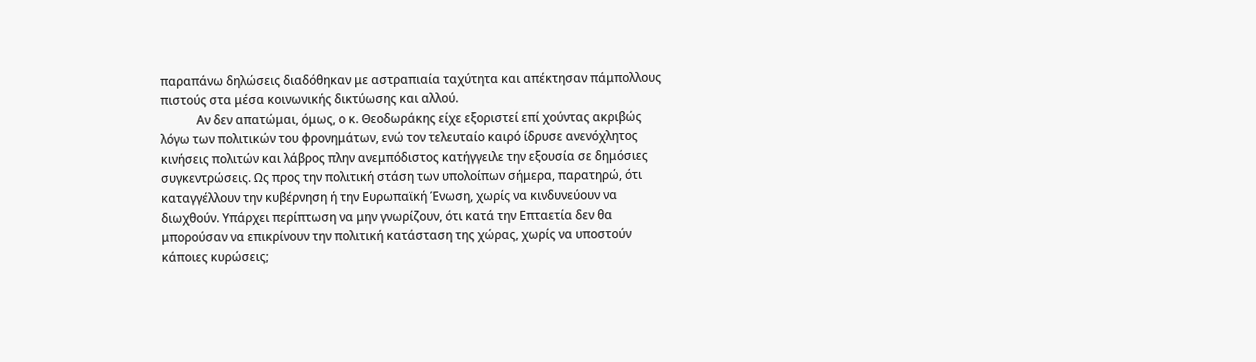παραπάνω δηλώσεις διαδόθηκαν με αστραπιαία ταχύτητα και απέκτησαν πάμπολλους πιστούς στα μέσα κοινωνικής δικτύωσης και αλλού.
            Αν δεν απατώμαι, όμως, ο κ. Θεοδωράκης είχε εξοριστεί επί χούντας ακριβώς λόγω των πολιτικών του φρονημάτων, ενώ τον τελευταίο καιρό ίδρυσε ανενόχλητος κινήσεις πολιτών και λάβρος πλην ανεμπόδιστος κατήγγειλε την εξουσία σε δημόσιες συγκεντρώσεις. Ως προς την πολιτική στάση των υπολοίπων σήμερα, παρατηρώ, ότι καταγγέλλουν την κυβέρνηση ή την Ευρωπαϊκή Ένωση, χωρίς να κινδυνεύουν να διωχθούν. Υπάρχει περίπτωση να μην γνωρίζουν, ότι κατά την Επταετία δεν θα μπορούσαν να επικρίνουν την πολιτική κατάσταση της χώρας, χωρίς να υποστούν κάποιες κυρώσεις;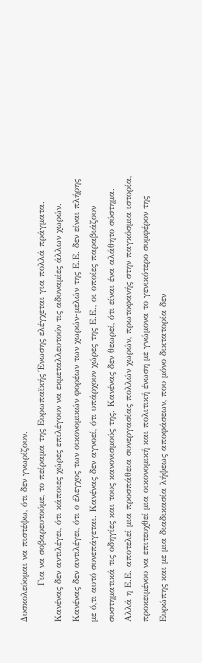Δυσκολεύομαι να πιστέψω, ότι δεν γνωρίζουν.
            Για να σοβαρευτούμε, το πείραμα της Ευρωπαϊκής Ένωσης ελέγχεται για πολλά πράγματα. Κανένας δεν αντιλέγει, ότι κάποιες χώρες επιλέγουν να εκμεταλλευτούν τις αδυναμίες άλλων χωρών. Κανένας δεν αντιλέγει, ότι ο έλεγχος των οικονομικών φορέων των χωρών-μελών της Ε.Ε. δεν είναι πλήρης με ό,τι αυτό συνεπάγεται. Κανένας δεν αγνοεί, ότι υπάρχουν χώρες της Ε.Ε., οι οποίες παραβιάζουν συστηματικά τις οδηγίες και τους κανονισμούς της. Κανένας δεν θεωρεί, ότι είναι ένα αλάθητο σύστημα. Αλλά η Ε.Ε. αποτελεί μια προσπάθεια συνεργασίας πολλών χωρών, πρωτοφανής στην παγκόσμια ιστορία, προκειμένου να επιτευχθεί μια οικονομική και πολιτική ένωση με γνώμονα το γενικότερο συμφέρον της Ευρώπης και με μια διαδικασία λήψεως αποφάσεων, που μόνο δικτατορία δεν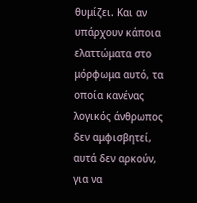θυμίζει. Και αν υπάρχουν κάποια ελαττώματα στο μόρφωμα αυτό, τα οποία κανένας λογικός άνθρωπος δεν αμφισβητεί, αυτά δεν αρκούν, για να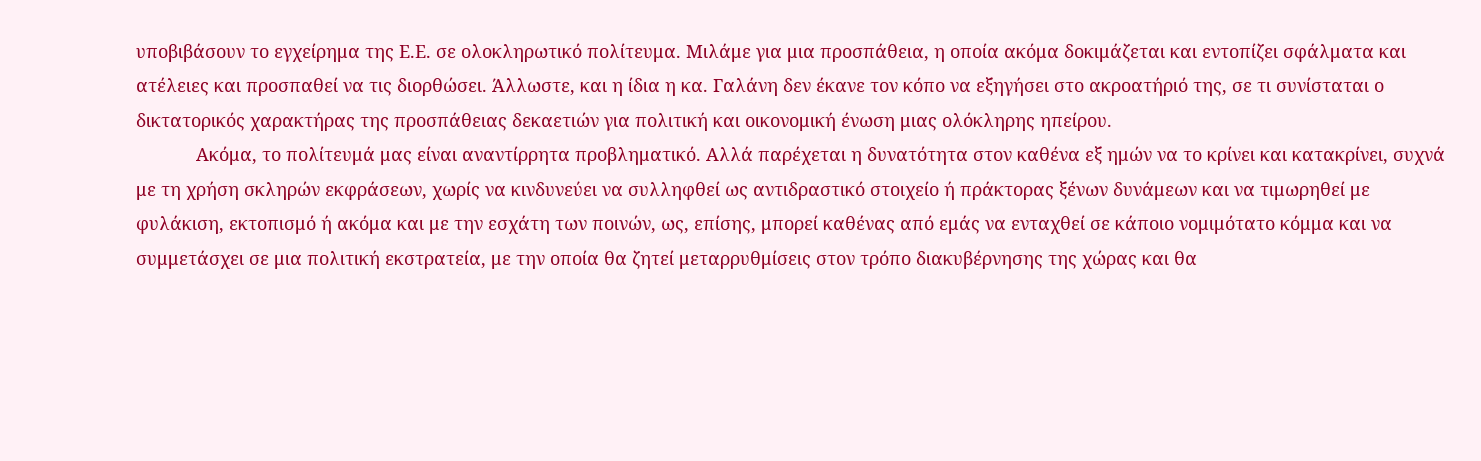υποβιβάσουν το εγχείρημα της Ε.Ε. σε ολοκληρωτικό πολίτευμα. Μιλάμε για μια προσπάθεια, η οποία ακόμα δοκιμάζεται και εντοπίζει σφάλματα και ατέλειες και προσπαθεί να τις διορθώσει. Άλλωστε, και η ίδια η κα. Γαλάνη δεν έκανε τον κόπο να εξηγήσει στο ακροατήριό της, σε τι συνίσταται ο δικτατορικός χαρακτήρας της προσπάθειας δεκαετιών για πολιτική και οικονομική ένωση μιας ολόκληρης ηπείρου.
            Ακόμα, το πολίτευμά μας είναι αναντίρρητα προβληματικό. Αλλά παρέχεται η δυνατότητα στον καθένα εξ ημών να το κρίνει και κατακρίνει, συχνά με τη χρήση σκληρών εκφράσεων, χωρίς να κινδυνεύει να συλληφθεί ως αντιδραστικό στοιχείο ή πράκτορας ξένων δυνάμεων και να τιμωρηθεί με φυλάκιση, εκτοπισμό ή ακόμα και με την εσχάτη των ποινών, ως, επίσης, μπορεί καθένας από εμάς να ενταχθεί σε κάποιο νομιμότατο κόμμα και να συμμετάσχει σε μια πολιτική εκστρατεία, με την οποία θα ζητεί μεταρρυθμίσεις στον τρόπο διακυβέρνησης της χώρας και θα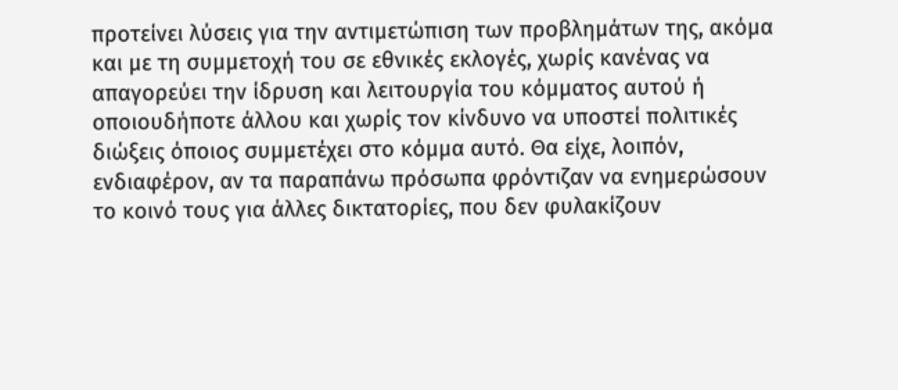προτείνει λύσεις για την αντιμετώπιση των προβλημάτων της, ακόμα και με τη συμμετοχή του σε εθνικές εκλογές, χωρίς κανένας να απαγορεύει την ίδρυση και λειτουργία του κόμματος αυτού ή οποιουδήποτε άλλου και χωρίς τον κίνδυνο να υποστεί πολιτικές διώξεις όποιος συμμετέχει στο κόμμα αυτό. Θα είχε, λοιπόν, ενδιαφέρον, αν τα παραπάνω πρόσωπα φρόντιζαν να ενημερώσουν το κοινό τους για άλλες δικτατορίες, που δεν φυλακίζουν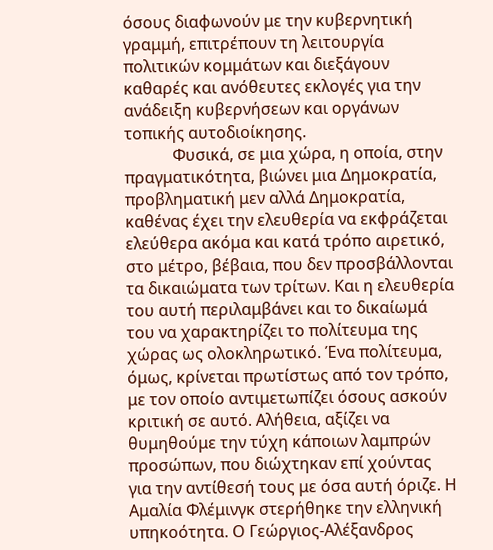όσους διαφωνούν με την κυβερνητική γραμμή, επιτρέπουν τη λειτουργία πολιτικών κομμάτων και διεξάγουν καθαρές και ανόθευτες εκλογές για την ανάδειξη κυβερνήσεων και οργάνων τοπικής αυτοδιοίκησης.
            Φυσικά, σε μια χώρα, η οποία, στην πραγματικότητα, βιώνει μια Δημοκρατία, προβληματική μεν αλλά Δημοκρατία, καθένας έχει την ελευθερία να εκφράζεται ελεύθερα ακόμα και κατά τρόπο αιρετικό, στο μέτρο, βέβαια, που δεν προσβάλλονται τα δικαιώματα των τρίτων. Και η ελευθερία του αυτή περιλαμβάνει και το δικαίωμά του να χαρακτηρίζει το πολίτευμα της χώρας ως ολοκληρωτικό. Ένα πολίτευμα, όμως, κρίνεται πρωτίστως από τον τρόπο, με τον οποίο αντιμετωπίζει όσους ασκούν κριτική σε αυτό. Αλήθεια, αξίζει να θυμηθούμε την τύχη κάποιων λαμπρών προσώπων, που διώχτηκαν επί χούντας για την αντίθεσή τους με όσα αυτή όριζε. Η Αμαλία Φλέμινγκ στερήθηκε την ελληνική υπηκοότητα. Ο Γεώργιος-Αλέξανδρος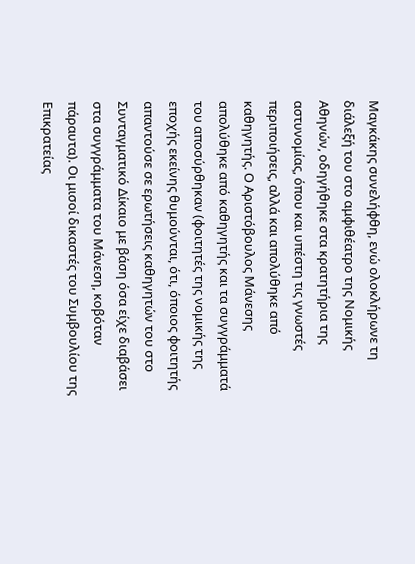Μαγκάκης συνελήφθη, ενώ ολοκλήρωνε τη διάλεξή του στο αμφιθέατρο της Νομικής Αθηνών, οδηγήθηκε στα κρατητήρια της αστυνομίας, όπου και υπέστη τις γνωστές περιποιήσεις, αλλά και απολύθηκε από καθηγητής. Ο Αριστόβουλος Μάνεσης απολύθηκε από καθηγητής και τα συγγράμματά του αποσύρθηκαν (φοιτητές της νομικής της εποχής εκείνης θυμούνται, ότι, όποιος φοιτητής απαντούσε σε ερωτήσεις καθηγητών του στο Συνταγματικό Δίκαιο με βάση όσα είχε διαβάσει στα συγγράμματα του Μάνεση, κοβόταν πάραυτα). Οι μισοί δικαστές του Συμβουλίου της Επικρατείας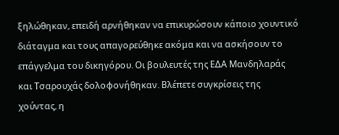ξηλώθηκαν, επειδή αρνήθηκαν να επικυρώσουν κάποιο χουντικό διάταγμα και τους απαγορεύθηκε ακόμα και να ασκήσουν το επάγγελμα του δικηγόρου. Οι βουλευτές της ΕΔΑ Μανδηλαράς και Τσαρουχάς δολοφονήθηκαν. Βλέπετε συγκρίσεις της χούντας, η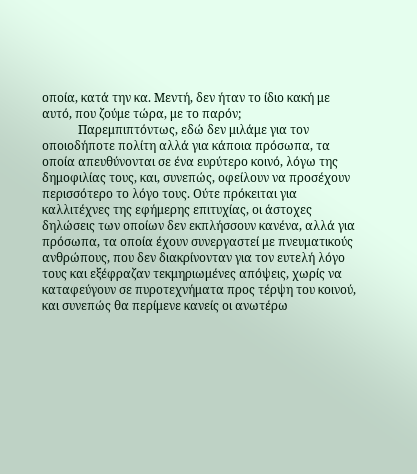οποία, κατά την κα. Μεντή, δεν ήταν το ίδιο κακή με αυτό, που ζούμε τώρα, με το παρόν;
            Παρεμπιπτόντως, εδώ δεν μιλάμε για τον οποιοδήποτε πολίτη αλλά για κάποια πρόσωπα, τα οποία απευθύνονται σε ένα ευρύτερο κοινό, λόγω της δημοφιλίας τους, και, συνεπώς, οφείλουν να προσέχουν περισσότερο το λόγο τους. Ούτε πρόκειται για καλλιτέχνες της εφήμερης επιτυχίας, οι άστοχες δηλώσεις των οποίων δεν εκπλήσσουν κανένα, αλλά για πρόσωπα, τα οποία έχουν συνεργαστεί με πνευματικούς ανθρώπους, που δεν διακρίνονταν για τον ευτελή λόγο τους και εξέφραζαν τεκμηριωμένες απόψεις, χωρίς να καταφεύγουν σε πυροτεχνήματα προς τέρψη του κοινού, και συνεπώς θα περίμενε κανείς οι ανωτέρω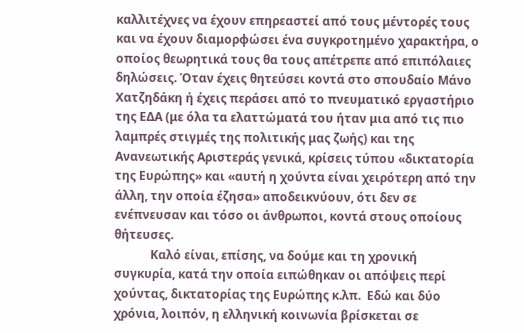καλλιτέχνες να έχουν επηρεαστεί από τους μέντορές τους και να έχουν διαμορφώσει ένα συγκροτημένο χαρακτήρα, ο οποίος θεωρητικά τους θα τους απέτρεπε από επιπόλαιες δηλώσεις. Όταν έχεις θητεύσει κοντά στο σπουδαίο Μάνο Χατζηδάκη ή έχεις περάσει από το πνευματικό εργαστήριο της ΕΔΑ (με όλα τα ελαττώματά του ήταν μια από τις πιο λαμπρές στιγμές της πολιτικής μας ζωής) και της Ανανεωτικής Αριστεράς γενικά, κρίσεις τύπου «δικτατορία της Ευρώπης» και «αυτή η χούντα είναι χειρότερη από την άλλη, την οποία έζησα» αποδεικνύουν, ότι δεν σε ενέπνευσαν και τόσο οι άνθρωποι, κοντά στους οποίους θήτευσες.
            Καλό είναι, επίσης, να δούμε και τη χρονική συγκυρία, κατά την οποία ειπώθηκαν οι απόψεις περί χούντας, δικτατορίας της Ευρώπης κ.λπ.  Εδώ και δύο χρόνια, λοιπόν, η ελληνική κοινωνία βρίσκεται σε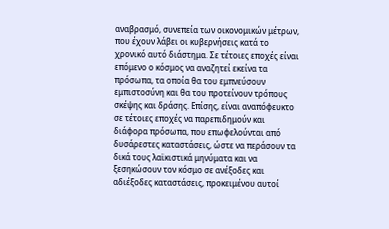αναβρασμό, συνεπεία των οικονομικών μέτρων, που έχουν λάβει οι κυβερνήσεις κατά το χρονικό αυτό διάστημα. Σε τέτοιες εποχές είναι επόμενο ο κόσμος να αναζητεί εκείνα τα πρόσωπα, τα οποία θα του εμπνεύσουν εμπιστοσύνη και θα του προτείνουν τρόπους σκέψης και δράσης. Επίσης, είναι αναπόφευκτο σε τέτοιες εποχές να παρεπιδημούν και διάφορα πρόσωπα, που επωφελούνται από δυσάρεστες καταστάσεις, ώστε να περάσουν τα δικά τους λαϊκιστικά μηνύματα και να ξεσηκώσουν τον κόσμο σε ανέξοδες και αδιέξοδες καταστάσεις, προκειμένου αυτοί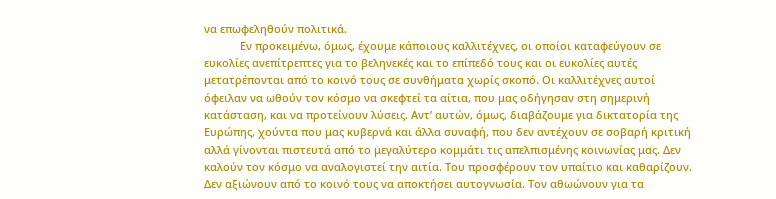να επωφεληθούν πολιτικά.
            Εν προκειμένω, όμως, έχουμε κάποιους καλλιτέχνες, οι οποίοι καταφεύγουν σε ευκολίες ανεπίτρεπτες για το βεληνεκές και το επίπεδό τους και οι ευκολίες αυτές μετατρέπονται από το κοινό τους σε συνθήματα χωρίς σκοπό. Οι καλλιτέχνες αυτοί όφειλαν να ωθούν τον κόσμο να σκεφτεί τα αίτια, που μας οδήγησαν στη σημερινή κατάσταση, και να προτείνουν λύσεις. Αντ’ αυτών, όμως, διαβάζουμε για δικτατορία της Ευρώπης, χούντα που μας κυβερνά και άλλα συναφή, που δεν αντέχουν σε σοβαρή κριτική αλλά γίνονται πιστευτά από το μεγαλύτερο κομμάτι τις απελπισμένης κοινωνίας μας. Δεν καλούν τον κόσμο να αναλογιστεί την αιτία. Του προσφέρουν τον υπαίτιο και καθαρίζουν. Δεν αξιώνουν από το κοινό τους να αποκτήσει αυτογνωσία. Τον αθωώνουν για τα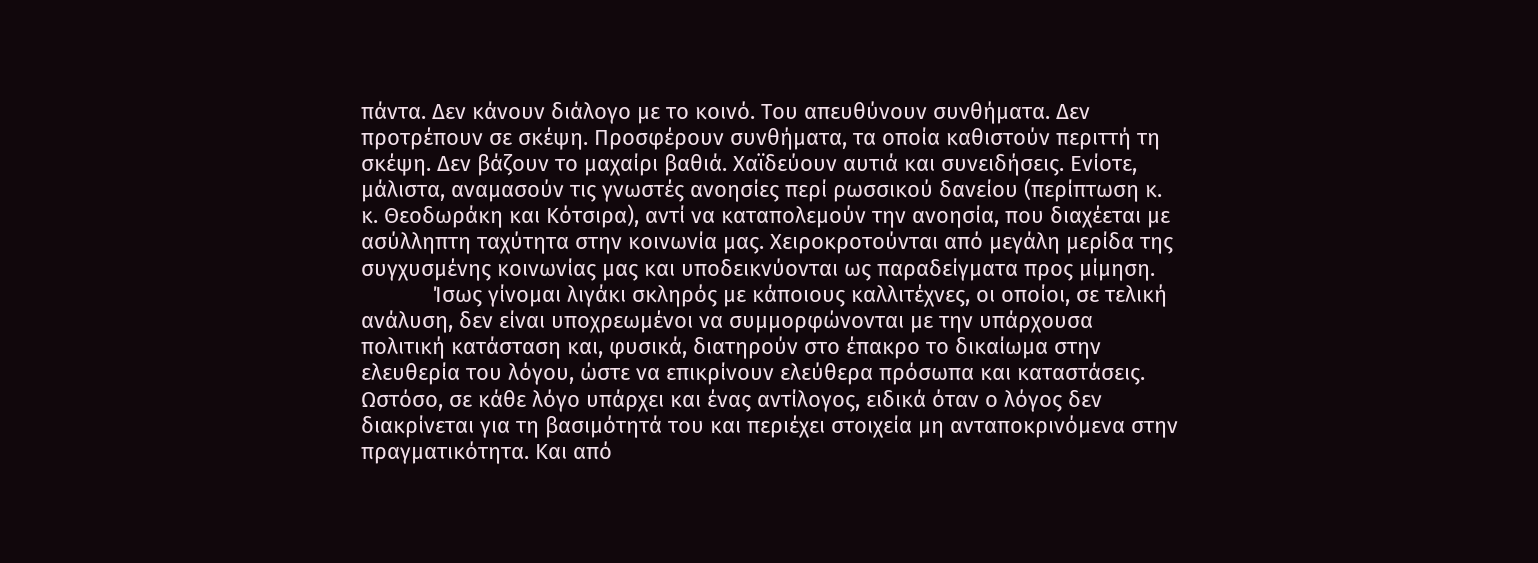πάντα. Δεν κάνουν διάλογο με το κοινό. Του απευθύνουν συνθήματα. Δεν προτρέπουν σε σκέψη. Προσφέρουν συνθήματα, τα οποία καθιστούν περιττή τη σκέψη. Δεν βάζουν το μαχαίρι βαθιά. Χαϊδεύουν αυτιά και συνειδήσεις. Ενίοτε, μάλιστα, αναμασούν τις γνωστές ανοησίες περί ρωσσικού δανείου (περίπτωση κ. κ. Θεοδωράκη και Κότσιρα), αντί να καταπολεμούν την ανοησία, που διαχέεται με ασύλληπτη ταχύτητα στην κοινωνία μας. Χειροκροτούνται από μεγάλη μερίδα της συγχυσμένης κοινωνίας μας και υποδεικνύονται ως παραδείγματα προς μίμηση.
            Ίσως γίνομαι λιγάκι σκληρός με κάποιους καλλιτέχνες, οι οποίοι, σε τελική ανάλυση, δεν είναι υποχρεωμένοι να συμμορφώνονται με την υπάρχουσα πολιτική κατάσταση και, φυσικά, διατηρούν στο έπακρο το δικαίωμα στην ελευθερία του λόγου, ώστε να επικρίνουν ελεύθερα πρόσωπα και καταστάσεις. Ωστόσο, σε κάθε λόγο υπάρχει και ένας αντίλογος, ειδικά όταν ο λόγος δεν διακρίνεται για τη βασιμότητά του και περιέχει στοιχεία μη ανταποκρινόμενα στην πραγματικότητα. Και από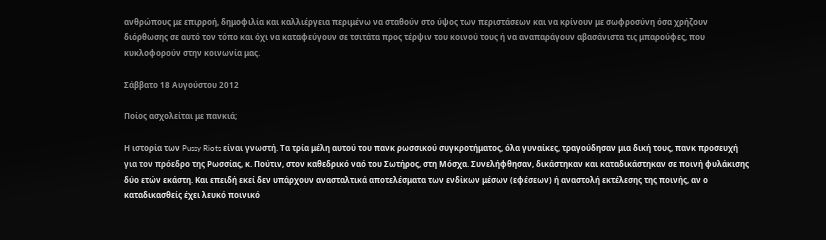ανθρώπους με επιρροή, δημοφιλία και καλλιέργεια περιμένω να σταθούν στο ύψος των περιστάσεων και να κρίνουν με σωφροσύνη όσα χρήζουν διόρθωσης σε αυτό τον τόπο και όχι να καταφεύγουν σε τσιτάτα προς τέρψιν του κοινού τους ή να αναπαράγουν αβασάνιστα τις μπαρούφες, που κυκλοφορούν στην κοινωνία μας.

Σάββατο 18 Αυγούστου 2012

Ποίος ασχολείται με πανκιά;

Η ιστορία των Pussy Riots είναι γνωστή. Τα τρία μέλη αυτού του πανκ ρωσσικού συγκροτήματος, όλα γυναίκες, τραγούδησαν μια δική τους, πανκ προσευχή για τον πρόεδρο της Ρωσσίας, κ. Πούτιν, στον καθεδρικό ναό του Σωτήρος, στη Μόσχα. Συνελήφθησαν, δικάστηκαν και καταδικάστηκαν σε ποινή φυλάκισης δύο ετών εκάστη. Και επειδή εκεί δεν υπάρχουν ανασταλτικά αποτελέσματα των ενδίκων μέσων (εφέσεων) ή αναστολή εκτέλεσης της ποινής, αν ο καταδικασθείς έχει λευκό ποινικό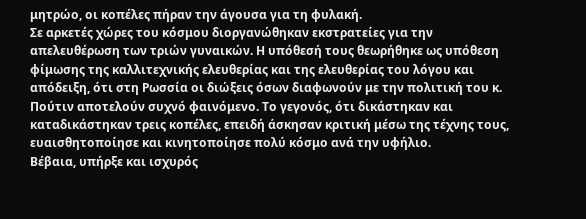μητρώο, οι κοπέλες πήραν την άγουσα για τη φυλακή.
Σε αρκετές χώρες του κόσμου διοργανώθηκαν εκστρατείες για την απελευθέρωση των τριών γυναικών. Η υπόθεσή τους θεωρήθηκε ως υπόθεση φίμωσης της καλλιτεχνικής ελευθερίας και της ελευθερίας του λόγου και απόδειξη, ότι στη Ρωσσία οι διώξεις όσων διαφωνούν με την πολιτική του κ. Πούτιν αποτελούν συχνό φαινόμενο. Το γεγονός, ότι δικάστηκαν και καταδικάστηκαν τρεις κοπέλες, επειδή άσκησαν κριτική μέσω της τέχνης τους, ευαισθητοποίησε και κινητοποίησε πολύ κόσμο ανά την υφήλιο.
Βέβαια, υπήρξε και ισχυρός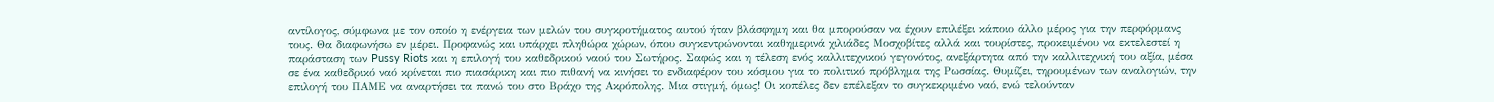αντίλογος, σύμφωνα με τον οποίο η ενέργεια των μελών του συγκροτήματος αυτού ήταν βλάσφημη και θα μπορούσαν να έχουν επιλέξει κάποιο άλλο μέρος για την περφόρμανς τους. Θα διαφωνήσω εν μέρει. Προφανώς και υπάρχει πληθώρα χώρων, όπου συγκεντρώνονται καθημερινά χιλιάδες Μοσχοβίτες αλλά και τουρίστες, προκειμένου να εκτελεστεί η παράσταση των Pussy Riots και η επιλογή του καθεδρικού ναού του Σωτήρος. Σαφώς και η τέλεση ενός καλλιτεχνικού γεγονότος, ανεξάρτητα από την καλλιτεχνική του αξία, μέσα σε ένα καθεδρικό ναό κρίνεται πιο πιασάρικη και πιο πιθανή να κινήσει το ενδιαφέρον του κόσμου για το πολιτικό πρόβλημα της Ρωσσίας. Θυμίζει, τηρουμένων των αναλογιών, την επιλογή του ΠΑΜΕ να αναρτήσει τα πανώ του στο Βράχο της Ακρόπολης. Μια στιγμή, όμως! Οι κοπέλες δεν επέλεξαν το συγκεκριμένο ναό, ενώ τελούνταν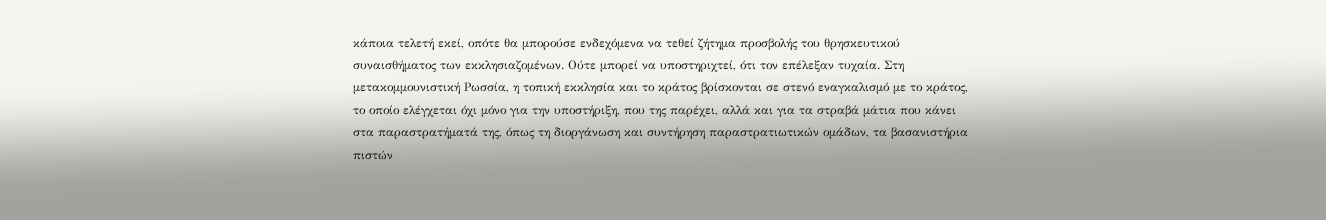κάποια τελετή εκεί, οπότε θα μπορούσε ενδεχόμενα να τεθεί ζήτημα προσβολής του θρησκευτικού συναισθήματος των εκκλησιαζομένων. Ούτε μπορεί να υποστηριχτεί, ότι τον επέλεξαν τυχαία. Στη μετακομμουνιστική Ρωσσία, η τοπική εκκλησία και το κράτος βρίσκονται σε στενό εναγκαλισμό με το κράτος, το οποίο ελέγχεται όχι μόνο για την υποστήριξη, που της παρέχει, αλλά και για τα στραβά μάτια που κάνει στα παραστρατήματά της, όπως τη διοργάνωση και συντήρηση παραστρατιωτικών ομάδων, τα βασανιστήρια πιστών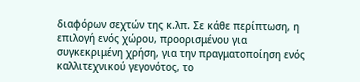διαφόρων σεχτών της κ.λπ. Σε κάθε περίπτωση, η επιλογή ενός χώρου, προορισμένου για συγκεκριμένη χρήση, για την πραγματοποίηση ενός καλλιτεχνικού γεγονότος, το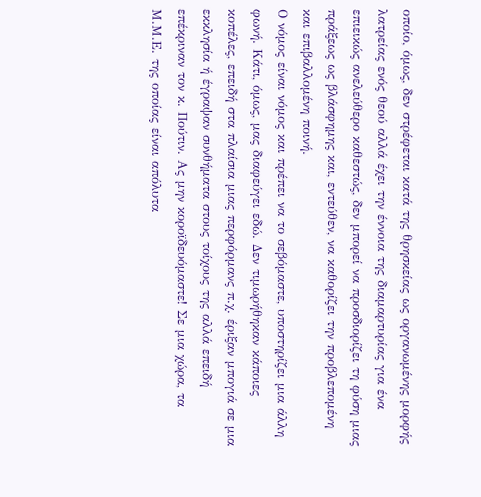οποίο, όμως, δεν στρέφεται κατά της θρησκείας ως οργανωμένης μορφής λατρείας ενός θεού αλλά έχει την έννοια της διαμαρτυρίας για ένα επιεικώς ανελεύθερο καθεστώς, δεν μπορεί να προσδιορίζει τη φύση μιας πράξεως ως βλάσφημης και, εντεύθεν, να καθορίζει την προβλεπομένη και επιβαλλομένη ποινή.
Ο νόμος είναι νόμος και πρέπει να το σεβόμαστε, υποστηρίζει μια άλλη φωνή. Κάτι, όμως, μας διαφεύγει εδώ. Δεν τιμωρήθηκαν κάποιες κοπέλες, επειδή στα πλαίσια μιας περφόρμανς π.χ. έριξαν μπογιά σε μια εκκλησία ή έγραψαν συνθήματα στους τοίχους της αλλά επειδή επέκριναν τον κ. Πούτιν. Ας μην κοροϊδευόμαστε! Σε μια χώρα, τα Μ.Μ.Ε. της οποίας είναι απόλυτα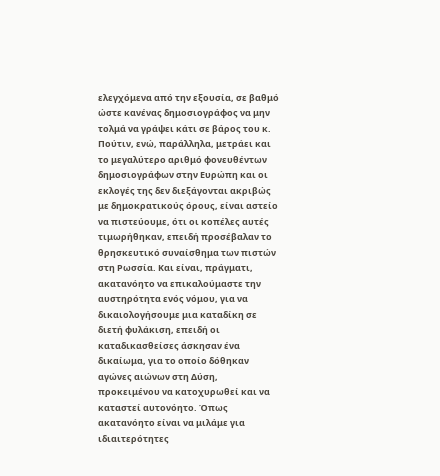ελεγχόμενα από την εξουσία, σε βαθμό ώστε κανένας δημοσιογράφος να μην τολμά να γράψει κάτι σε βάρος του κ. Πούτιν, ενώ, παράλληλα, μετράει και το μεγαλύτερο αριθμό φονευθέντων δημοσιογράφων στην Ευρώπη και οι εκλογές της δεν διεξάγονται ακριβώς με δημοκρατικούς όρους, είναι αστείο να πιστεύουμε, ότι οι κοπέλες αυτές τιμωρήθηκαν, επειδή προσέβαλαν το θρησκευτικό συναίσθημα των πιστών στη Ρωσσία. Και είναι, πράγματι, ακατανόητο να επικαλούμαστε την αυστηρότητα ενός νόμου, για να δικαιολογήσουμε μια καταδίκη σε διετή φυλάκιση, επειδή οι καταδικασθείσες άσκησαν ένα δικαίωμα, για το οποίο δόθηκαν αγώνες αιώνων στη Δύση, προκειμένου να κατοχυρωθεί και να καταστεί αυτονόητο. Όπως ακατανόητο είναι να μιλάμε για ιδιαιτερότητες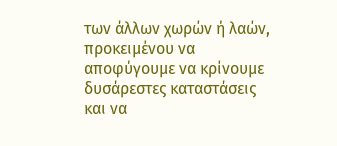των άλλων χωρών ή λαών, προκειμένου να αποφύγουμε να κρίνουμε δυσάρεστες καταστάσεις και να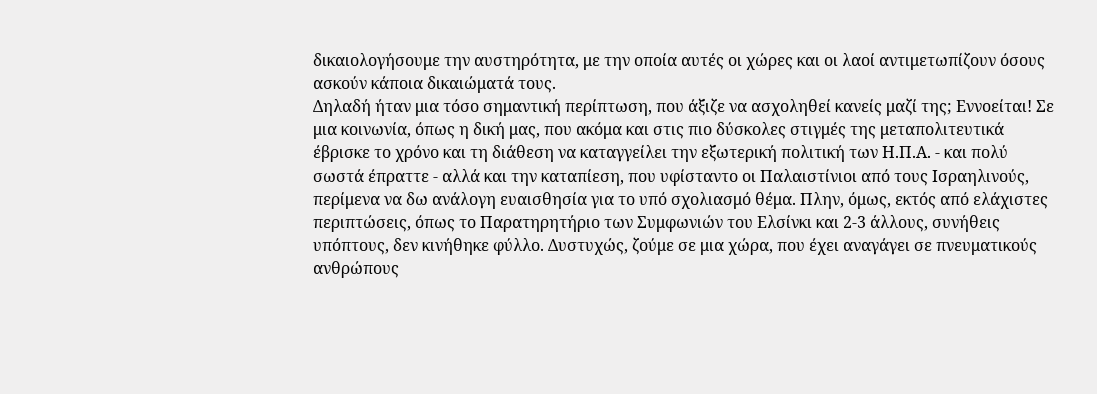δικαιολογήσουμε την αυστηρότητα, με την οποία αυτές οι χώρες και οι λαοί αντιμετωπίζουν όσους ασκούν κάποια δικαιώματά τους.
Δηλαδή ήταν μια τόσο σημαντική περίπτωση, που άξιζε να ασχοληθεί κανείς μαζί της; Εννοείται! Σε μια κοινωνία, όπως η δική μας, που ακόμα και στις πιο δύσκολες στιγμές της μεταπολιτευτικά έβρισκε το χρόνο και τη διάθεση να καταγγείλει την εξωτερική πολιτική των Η.Π.Α. - και πολύ σωστά έπραττε - αλλά και την καταπίεση, που υφίσταντο οι Παλαιστίνιοι από τους Ισραηλινούς, περίμενα να δω ανάλογη ευαισθησία για το υπό σχολιασμό θέμα. Πλην, όμως, εκτός από ελάχιστες περιπτώσεις, όπως το Παρατηρητήριο των Συμφωνιών του Ελσίνκι και 2-3 άλλους, συνήθεις υπόπτους, δεν κινήθηκε φύλλο. Δυστυχώς, ζούμε σε μια χώρα, που έχει αναγάγει σε πνευματικούς ανθρώπους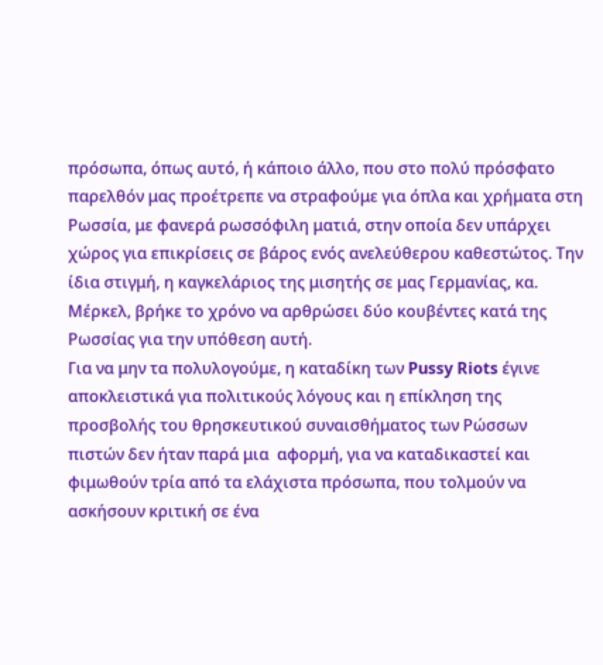πρόσωπα, όπως αυτό, ή κάποιο άλλο, που στο πολύ πρόσφατο παρελθόν μας προέτρεπε να στραφούμε για όπλα και χρήματα στη Ρωσσία, με φανερά ρωσσόφιλη ματιά, στην οποία δεν υπάρχει χώρος για επικρίσεις σε βάρος ενός ανελεύθερου καθεστώτος. Την ίδια στιγμή, η καγκελάριος της μισητής σε μας Γερμανίας, κα. Μέρκελ, βρήκε το χρόνο να αρθρώσει δύο κουβέντες κατά της Ρωσσίας για την υπόθεση αυτή.
Για να μην τα πολυλογούμε, η καταδίκη των Pussy Riots έγινε αποκλειστικά για πολιτικούς λόγους και η επίκληση της προσβολής του θρησκευτικού συναισθήματος των Ρώσσων πιστών δεν ήταν παρά μια  αφορμή, για να καταδικαστεί και φιμωθούν τρία από τα ελάχιστα πρόσωπα, που τολμούν να ασκήσουν κριτική σε ένα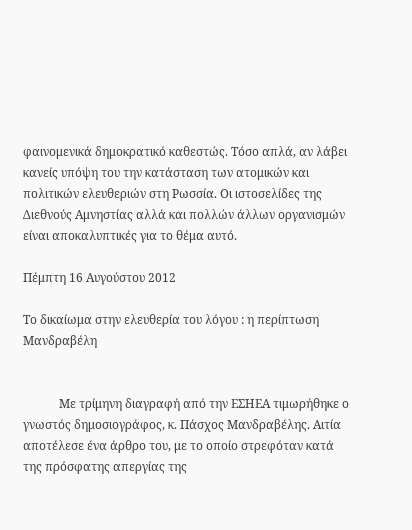φαινομενικά δημοκρατικό καθεστώς. Τόσο απλά, αν λάβει κανείς υπόψη του την κατάσταση των ατομικών και πολιτικών ελευθεριών στη Ρωσσία. Οι ιστοσελίδες της Διεθνούς Αμνηστίας αλλά και πολλών άλλων οργανισμών είναι αποκαλυπτικές για το θέμα αυτό.

Πέμπτη 16 Αυγούστου 2012

Το δικαίωμα στην ελευθερία του λόγου : η περίπτωση Μανδραβέλη


            Με τρίμηνη διαγραφή από την ΕΣΗΕΑ τιμωρήθηκε ο γνωστός δημοσιογράφος, κ. Πάσχος Μανδραβέλης. Αιτία αποτέλεσε ένα άρθρο του, με το οποίο στρεφόταν κατά της πρόσφατης απεργίας της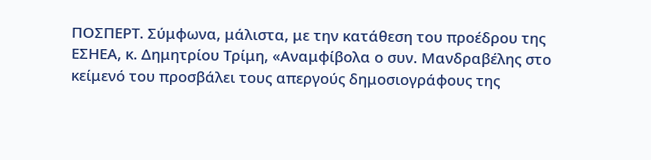ΠΟΣΠΕΡΤ. Σύμφωνα, μάλιστα, με την κατάθεση του προέδρου της ΕΣΗΕΑ, κ. Δημητρίου Τρίμη, «Αναμφίβολα ο συν. Μανδραβέλης στο κείμενό του προσβάλει τους απεργούς δημοσιογράφους της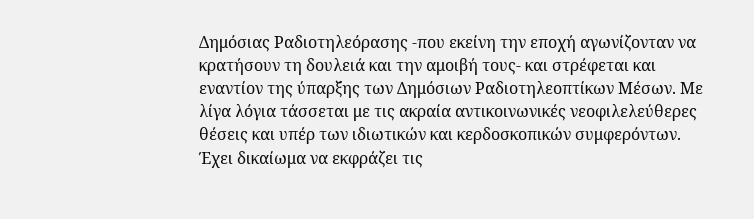Δημόσιας Ραδιοτηλεόρασης -που εκείνη την εποχή αγωνίζονταν να κρατήσουν τη δουλειά και την αμοιβή τους- και στρέφεται και εναντίον της ύπαρξης των Δημόσιων Ραδιοτηλεοπτίκων Μέσων. Με λίγα λόγια τάσσεται με τις ακραία αντικοινωνικές νεοφιλελεύθερες θέσεις και υπέρ των ιδιωτικών και κερδοσκοπικών συμφερόντων. Έχει δικαίωμα να εκφράζει τις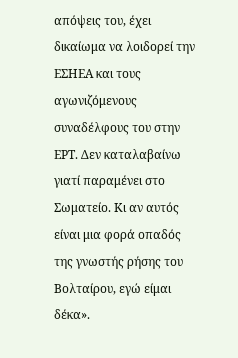απόψεις του, έχει δικαίωμα να λοιδορεί την ΕΣΗΕΑ και τους αγωνιζόμενους συναδέλφους του στην ΕΡΤ. Δεν καταλαβαίνω γιατί παραμένει στο Σωματείο. Κι αν αυτός είναι μια φορά οπαδός της γνωστής ρήσης του Βολταίρου, εγώ είμαι δέκα».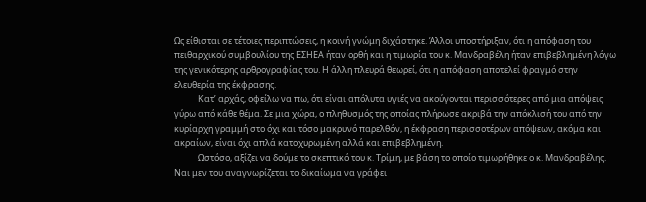Ως είθισται σε τέτοιες περιπτώσεις, η κοινή γνώμη διχάστηκε. Άλλοι υποστήριξαν, ότι η απόφαση του πειθαρχικού συμβουλίου της ΕΣΗΕΑ ήταν ορθή και η τιμωρία του κ. Μανδραβέλη ήταν επιβεβλημένη λόγω της γενικότερης αρθρογραφίας του. Η άλλη πλευρά θεωρεί, ότι η απόφαση αποτελεί φραγμό στην ελευθερία της έκφρασης.
            Κατ’ αρχάς, οφείλω να πω, ότι είναι απόλυτα υγιές να ακούγονται περισσότερες από μια απόψεις γύρω από κάθε θέμα. Σε μια χώρα, ο πληθυσμός της οποίας πλήρωσε ακριβά την απόκλισή του από την κυρίαρχη γραμμή στο όχι και τόσο μακρυνό παρελθόν, η έκφραση περισσοτέρων απόψεων, ακόμα και ακραίων, είναι όχι απλά κατοχυρωμένη αλλά και επιβεβλημένη.
            Ωστόσο, αξίζει να δούμε το σκεπτικό του κ. Τρίμη, με βάση το οποίο τιμωρήθηκε ο κ. Μανδραβέλης. Ναι μεν του αναγνωρίζεται το δικαίωμα να γράφει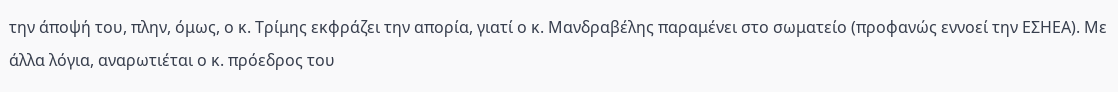την άποψή του, πλην, όμως, ο κ. Τρίμης εκφράζει την απορία, γιατί ο κ. Μανδραβέλης παραμένει στο σωματείο (προφανώς εννοεί την ΕΣΗΕΑ). Με άλλα λόγια, αναρωτιέται ο κ. πρόεδρος του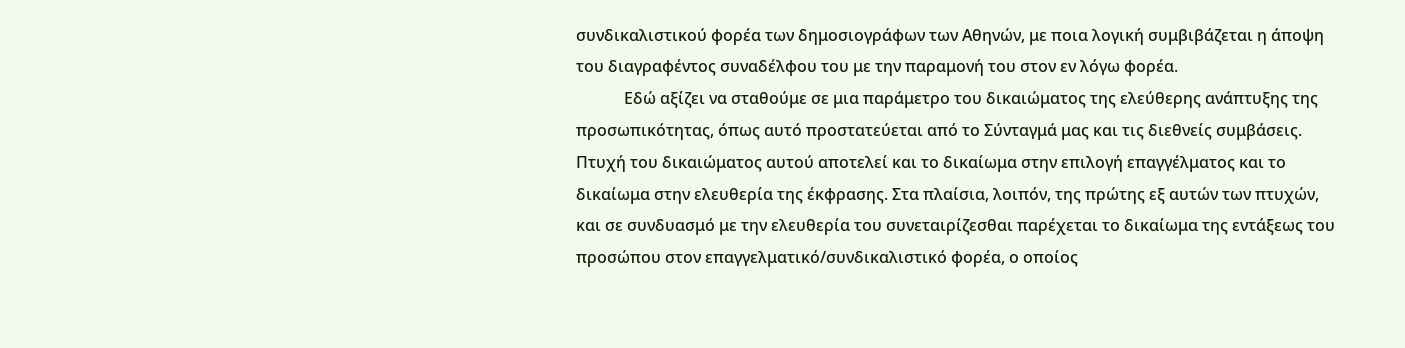συνδικαλιστικού φορέα των δημοσιογράφων των Αθηνών, με ποια λογική συμβιβάζεται η άποψη του διαγραφέντος συναδέλφου του με την παραμονή του στον εν λόγω φορέα.
            Εδώ αξίζει να σταθούμε σε μια παράμετρο του δικαιώματος της ελεύθερης ανάπτυξης της προσωπικότητας, όπως αυτό προστατεύεται από το Σύνταγμά μας και τις διεθνείς συμβάσεις. Πτυχή του δικαιώματος αυτού αποτελεί και το δικαίωμα στην επιλογή επαγγέλματος και το δικαίωμα στην ελευθερία της έκφρασης. Στα πλαίσια, λοιπόν, της πρώτης εξ αυτών των πτυχών, και σε συνδυασμό με την ελευθερία του συνεταιρίζεσθαι παρέχεται το δικαίωμα της εντάξεως του προσώπου στον επαγγελματικό/συνδικαλιστικό φορέα, ο οποίος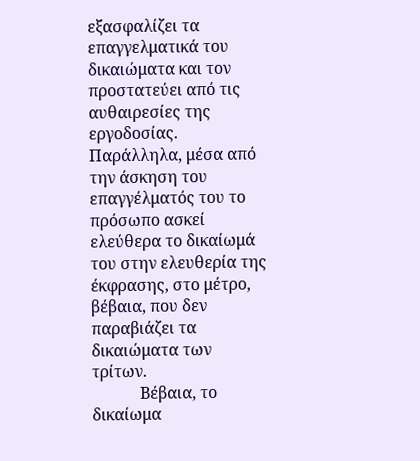εξασφαλίζει τα επαγγελματικά του δικαιώματα και τον προστατεύει από τις αυθαιρεσίες της εργοδοσίας. Παράλληλα, μέσα από την άσκηση του επαγγέλματός του το πρόσωπο ασκεί ελεύθερα το δικαίωμά του στην ελευθερία της έκφρασης, στο μέτρο, βέβαια, που δεν παραβιάζει τα δικαιώματα των τρίτων.
            Βέβαια, το δικαίωμα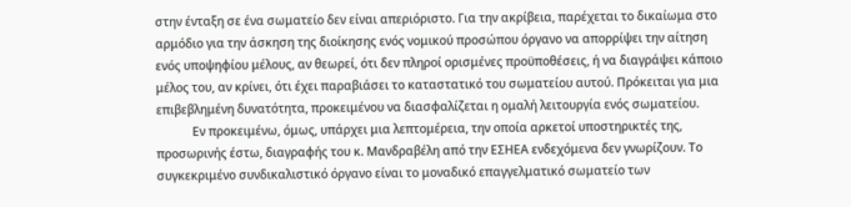στην ένταξη σε ένα σωματείο δεν είναι απεριόριστο. Για την ακρίβεια, παρέχεται το δικαίωμα στο αρμόδιο για την άσκηση της διοίκησης ενός νομικού προσώπου όργανο να απορρίψει την αίτηση ενός υποψηφίου μέλους, αν θεωρεί, ότι δεν πληροί ορισμένες προϋποθέσεις, ή να διαγράψει κάποιο μέλος του, αν κρίνει, ότι έχει παραβιάσει το καταστατικό του σωματείου αυτού. Πρόκειται για μια επιβεβλημένη δυνατότητα, προκειμένου να διασφαλίζεται η ομαλή λειτουργία ενός σωματείου.
            Εν προκειμένω, όμως, υπάρχει μια λεπτομέρεια, την οποία αρκετοί υποστηρικτές της, προσωρινής έστω, διαγραφής του κ. Μανδραβέλη από την ΕΣΗΕΑ ενδεχόμενα δεν γνωρίζουν. Το συγκεκριμένο συνδικαλιστικό όργανο είναι το μοναδικό επαγγελματικό σωματείο των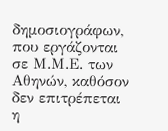δημοσιογράφων, που εργάζονται σε Μ.Μ.Ε. των Αθηνών, καθόσον δεν επιτρέπεται η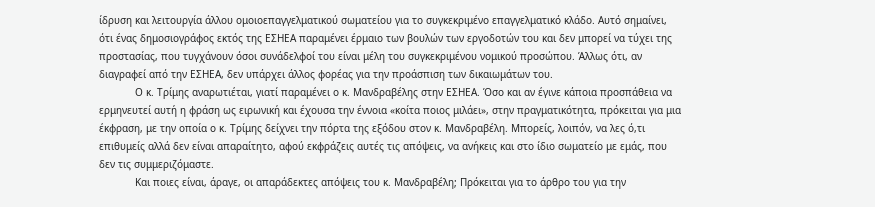ίδρυση και λειτουργία άλλου ομοιοεπαγγελματικού σωματείου για το συγκεκριμένο επαγγελματικό κλάδο. Αυτό σημαίνει, ότι ένας δημοσιογράφος εκτός της ΕΣΗΕΑ παραμένει έρμαιο των βουλών των εργοδοτών του και δεν μπορεί να τύχει της προστασίας, που τυγχάνουν όσοι συνάδελφοί του είναι μέλη του συγκεκριμένου νομικού προσώπου. Άλλως ότι, αν διαγραφεί από την ΕΣΗΕΑ, δεν υπάρχει άλλος φορέας για την προάσπιση των δικαιωμάτων του.
            Ο κ. Τρίμης αναρωτιέται, γιατί παραμένει ο κ. Μανδραβέλης στην ΕΣΗΕΑ. Όσο και αν έγινε κάποια προσπάθεια να ερμηνευτεί αυτή η φράση ως ειρωνική και έχουσα την έννοια «κοίτα ποιος μιλάει», στην πραγματικότητα, πρόκειται για μια έκφραση, με την οποία ο κ. Τρίμης δείχνει την πόρτα της εξόδου στον κ. Μανδραβέλη. Μπορείς, λοιπόν, να λες ό,τι επιθυμείς αλλά δεν είναι απαραίτητο, αφού εκφράζεις αυτές τις απόψεις, να ανήκεις και στο ίδιο σωματείο με εμάς, που δεν τις συμμεριζόμαστε.
            Και ποιες είναι, άραγε, οι απαράδεκτες απόψεις του κ. Μανδραβέλη; Πρόκειται για το άρθρο του για την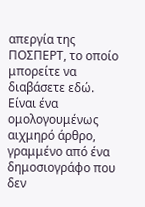απεργία της ΠΟΣΠΕΡΤ, το οποίο μπορείτε να διαβάσετε εδώ. Είναι ένα ομολογουμένως αιχμηρό άρθρο, γραμμένο από ένα δημοσιογράφο που δεν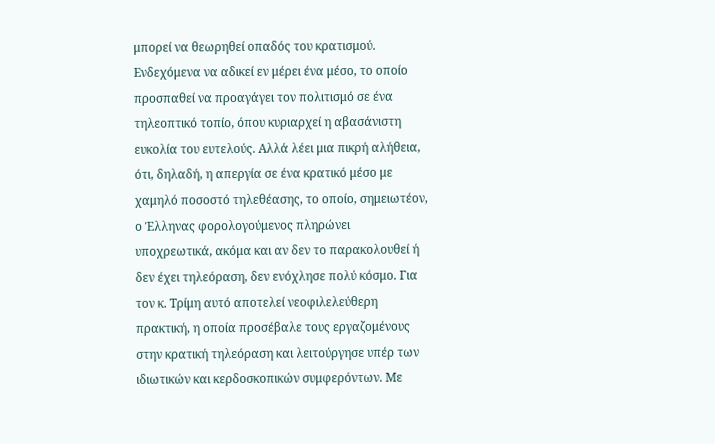μπορεί να θεωρηθεί οπαδός του κρατισμού. Ενδεχόμενα να αδικεί εν μέρει ένα μέσο, το οποίο προσπαθεί να προαγάγει τον πολιτισμό σε ένα τηλεοπτικό τοπίο, όπου κυριαρχεί η αβασάνιστη ευκολία του ευτελούς. Αλλά λέει μια πικρή αλήθεια, ότι, δηλαδή, η απεργία σε ένα κρατικό μέσο με χαμηλό ποσοστό τηλεθέασης, το οποίο, σημειωτέον, ο Έλληνας φορολογούμενος πληρώνει υποχρεωτικά, ακόμα και αν δεν το παρακολουθεί ή δεν έχει τηλεόραση, δεν ενόχλησε πολύ κόσμο. Για τον κ. Τρίμη αυτό αποτελεί νεοφιλελεύθερη πρακτική, η οποία προσέβαλε τους εργαζομένους στην κρατική τηλεόραση και λειτούργησε υπέρ των ιδιωτικών και κερδοσκοπικών συμφερόντων. Με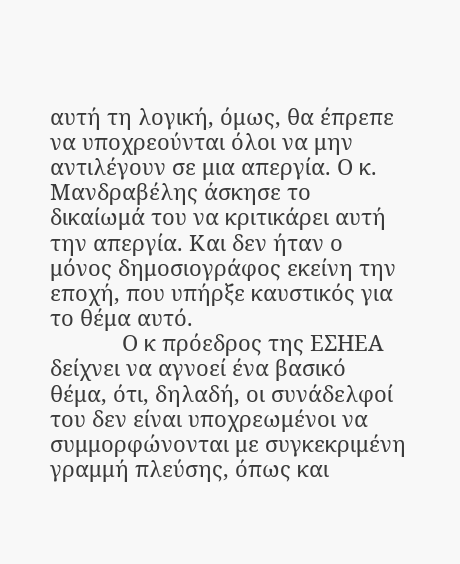αυτή τη λογική, όμως, θα έπρεπε να υποχρεούνται όλοι να μην αντιλέγουν σε μια απεργία. Ο κ. Μανδραβέλης άσκησε το δικαίωμά του να κριτικάρει αυτή την απεργία. Και δεν ήταν ο μόνος δημοσιογράφος εκείνη την εποχή, που υπήρξε καυστικός για το θέμα αυτό.
            Ο κ πρόεδρος της ΕΣΗΕΑ δείχνει να αγνοεί ένα βασικό θέμα, ότι, δηλαδή, οι συνάδελφοί του δεν είναι υποχρεωμένοι να συμμορφώνονται με συγκεκριμένη γραμμή πλεύσης, όπως και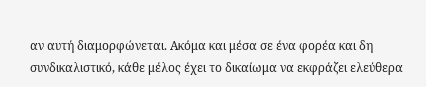αν αυτή διαμορφώνεται. Ακόμα και μέσα σε ένα φορέα και δη συνδικαλιστικό, κάθε μέλος έχει το δικαίωμα να εκφράζει ελεύθερα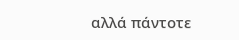αλλά πάντοτε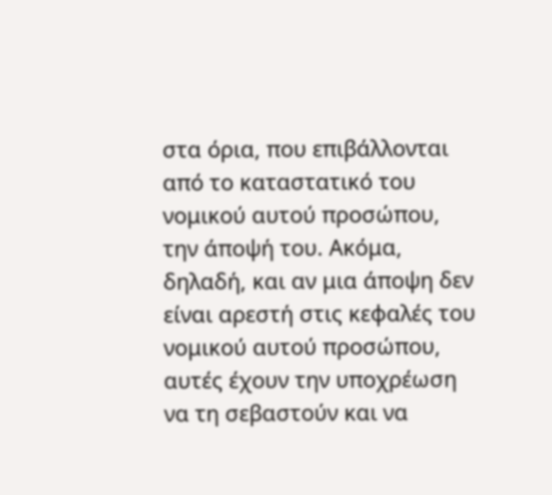στα όρια, που επιβάλλονται από το καταστατικό του νομικού αυτού προσώπου, την άποψή του. Ακόμα, δηλαδή, και αν μια άποψη δεν είναι αρεστή στις κεφαλές του νομικού αυτού προσώπου, αυτές έχουν την υποχρέωση να τη σεβαστούν και να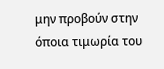μην προβούν στην όποια τιμωρία του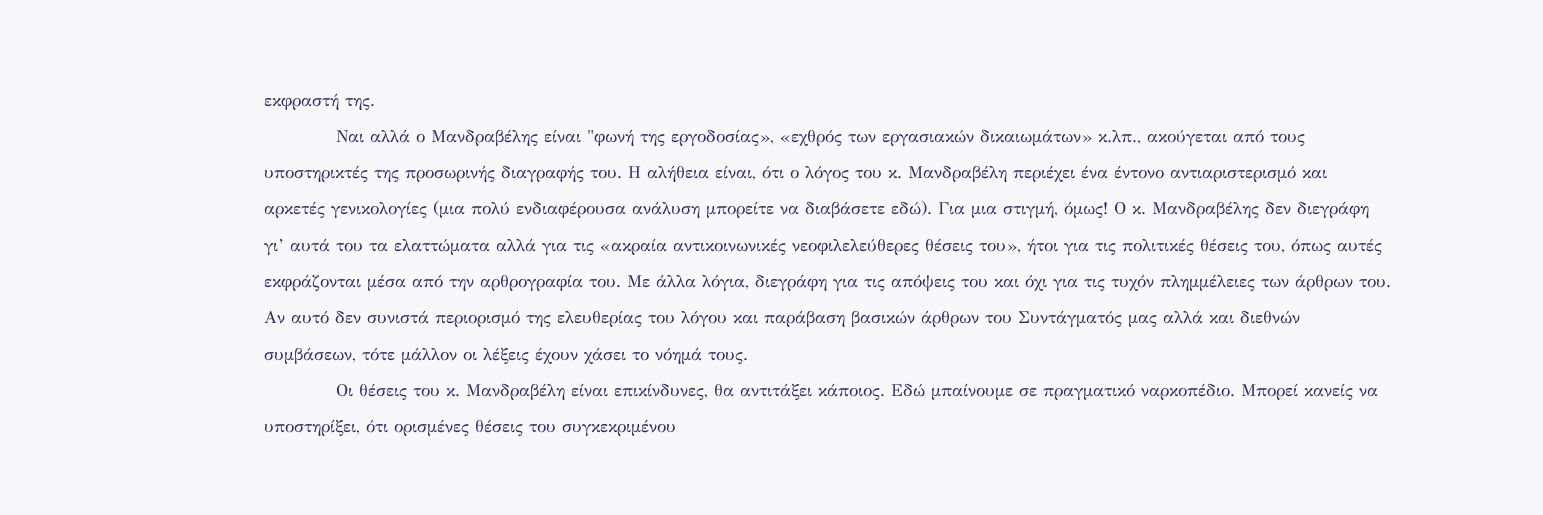εκφραστή της.
            Ναι αλλά ο Μανδραβέλης είναι "φωνή της εργοδοσίας», «εχθρός των εργασιακών δικαιωμάτων» κ.λπ., ακούγεται από τους υποστηρικτές της προσωρινής διαγραφής του. Η αλήθεια είναι, ότι ο λόγος του κ. Μανδραβέλη περιέχει ένα έντονο αντιαριστερισμό και αρκετές γενικολογίες (μια πολύ ενδιαφέρουσα ανάλυση μπορείτε να διαβάσετε εδώ). Για μια στιγμή, όμως! Ο κ. Μανδραβέλης δεν διεγράφη γι’ αυτά του τα ελαττώματα αλλά για τις «ακραία αντικοινωνικές νεοφιλελεύθερες θέσεις του», ήτοι για τις πολιτικές θέσεις του, όπως αυτές εκφράζονται μέσα από την αρθρογραφία του. Με άλλα λόγια, διεγράφη για τις απόψεις του και όχι για τις τυχόν πλημμέλειες των άρθρων του. Αν αυτό δεν συνιστά περιορισμό της ελευθερίας του λόγου και παράβαση βασικών άρθρων του Συντάγματός μας αλλά και διεθνών συμβάσεων, τότε μάλλον οι λέξεις έχουν χάσει το νόημά τους.
                  Oι θέσεις του κ. Μανδραβέλη είναι επικίνδυνες, θα αντιτάξει κάποιος. Εδώ μπαίνουμε σε πραγματικό ναρκοπέδιο. Μπορεί κανείς να υποστηρίξει, ότι ορισμένες θέσεις του συγκεκριμένου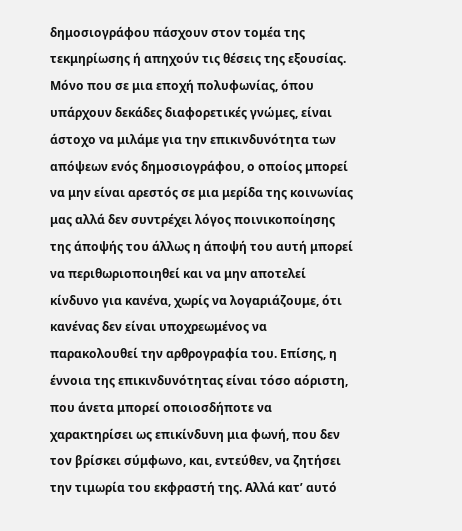δημοσιογράφου πάσχουν στον τομέα της τεκμηρίωσης ή απηχούν τις θέσεις της εξουσίας. Μόνο που σε μια εποχή πολυφωνίας, όπου υπάρχουν δεκάδες διαφορετικές γνώμες, είναι άστοχο να μιλάμε για την επικινδυνότητα των απόψεων ενός δημοσιογράφου, ο οποίος μπορεί να μην είναι αρεστός σε μια μερίδα της κοινωνίας μας αλλά δεν συντρέχει λόγος ποινικοποίησης της άποψής του άλλως η άποψή του αυτή μπορεί να περιθωριοποιηθεί και να μην αποτελεί κίνδυνο για κανένα, χωρίς να λογαριάζουμε, ότι κανένας δεν είναι υποχρεωμένος να παρακολουθεί την αρθρογραφία του. Επίσης, η έννοια της επικινδυνότητας είναι τόσο αόριστη, που άνετα μπορεί οποιοσδήποτε να χαρακτηρίσει ως επικίνδυνη μια φωνή, που δεν τον βρίσκει σύμφωνο, και, εντεύθεν, να ζητήσει την τιμωρία του εκφραστή της. Αλλά κατ’ αυτό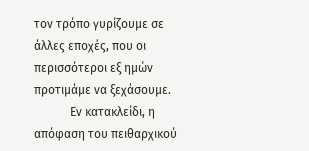τον τρόπο γυρίζουμε σε άλλες εποχές, που οι περισσότεροι εξ ημών προτιμάμε να ξεχάσουμε.
            Εν κατακλείδι, η απόφαση του πειθαρχικού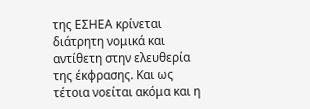της ΕΣΗΕΑ κρίνεται διάτρητη νομικά και αντίθετη στην ελευθερία της έκφρασης. Και ως τέτοια νοείται ακόμα και η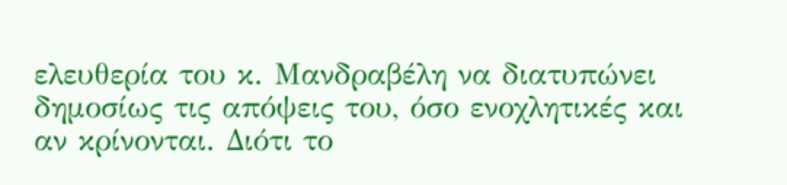ελευθερία του κ. Μανδραβέλη να διατυπώνει δημοσίως τις απόψεις του, όσο ενοχλητικές και αν κρίνονται. Διότι το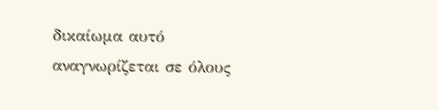δικαίωμα αυτό αναγνωρίζεται σε όλους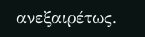ανεξαιρέτως.